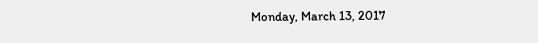Monday, March 13, 2017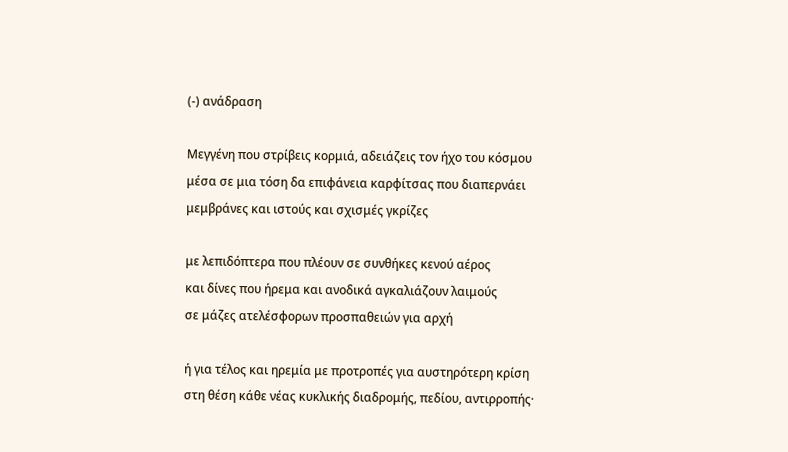(-) ανάδραση

Μεγγένη που στρίβεις κορμιά, αδειάζεις τον ήχο του κόσμου
μέσα σε μια τόση δα επιφάνεια καρφίτσας που διαπερνάει
μεμβράνες και ιστούς και σχισμές γκρίζες

με λεπιδόπτερα που πλέουν σε συνθήκες κενού αέρος
και δίνες που ήρεμα και ανοδικά αγκαλιάζουν λαιμούς
σε μάζες ατελέσφορων προσπαθειών για αρχή

ή για τέλος και ηρεμία με προτροπές για αυστηρότερη κρίση
στη θέση κάθε νέας κυκλικής διαδρομής, πεδίου, αντιρροπής·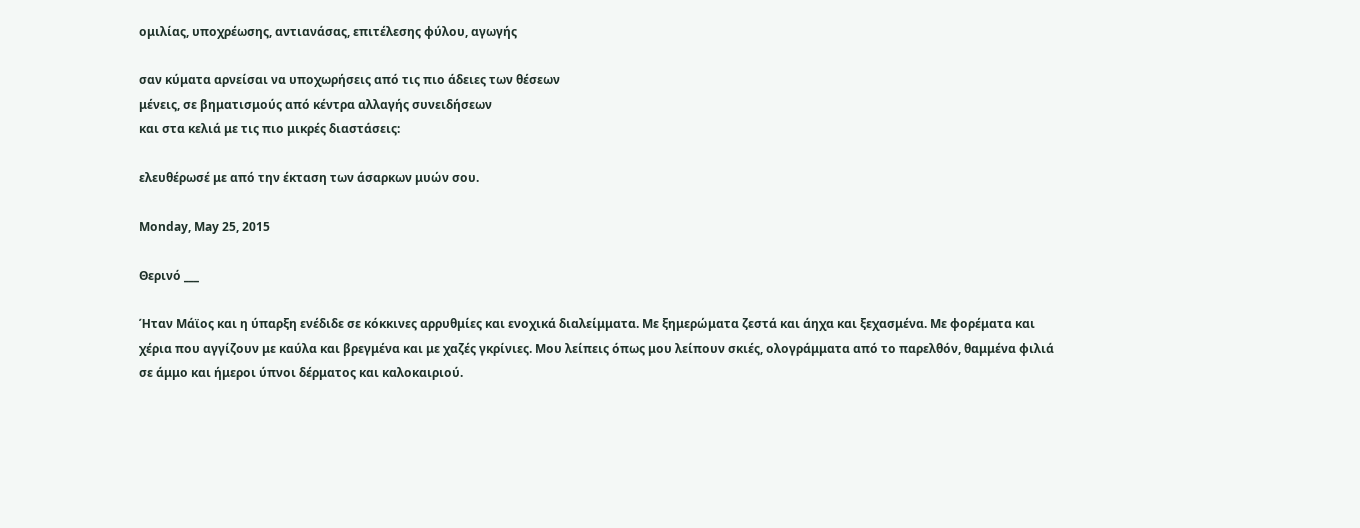ομιλίας, υποχρέωσης, αντιανάσας, επιτέλεσης φύλου, αγωγής

σαν κύματα αρνείσαι να υποχωρήσεις από τις πιο άδειες των θέσεων
μένεις, σε βηματισμούς από κέντρα αλλαγής συνειδήσεων
και στα κελιά με τις πιο μικρές διαστάσεις:

ελευθέρωσέ με από την έκταση των άσαρκων μυών σου.

Monday, May 25, 2015

Θερινό ___

Ήταν Μάϊος και η ύπαρξη ενέδιδε σε κόκκινες αρρυθμίες και ενοχικά διαλείμματα. Με ξημερώματα ζεστά και άηχα και ξεχασμένα. Με φορέματα και χέρια που αγγίζουν με καύλα και βρεγμένα και με χαζές γκρίνιες. Μου λείπεις όπως μου λείπουν σκιές, ολογράμματα από το παρελθόν, θαμμένα φιλιά σε άμμο και ήμεροι ύπνοι δέρματος και καλοκαιριού.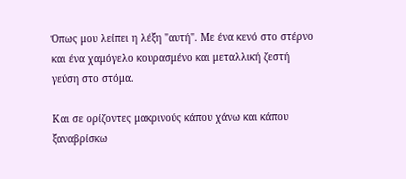Όπως μου λείπει η λέξη "αυτή". Με ένα κενό στο στέρνο και ένα χαμόγελο κουρασμένο και μεταλλική ζεστή γεύση στο στόμα.

Και σε ορίζοντες μακρινούς κάπου χάνω και κάπου ξαναβρίσκω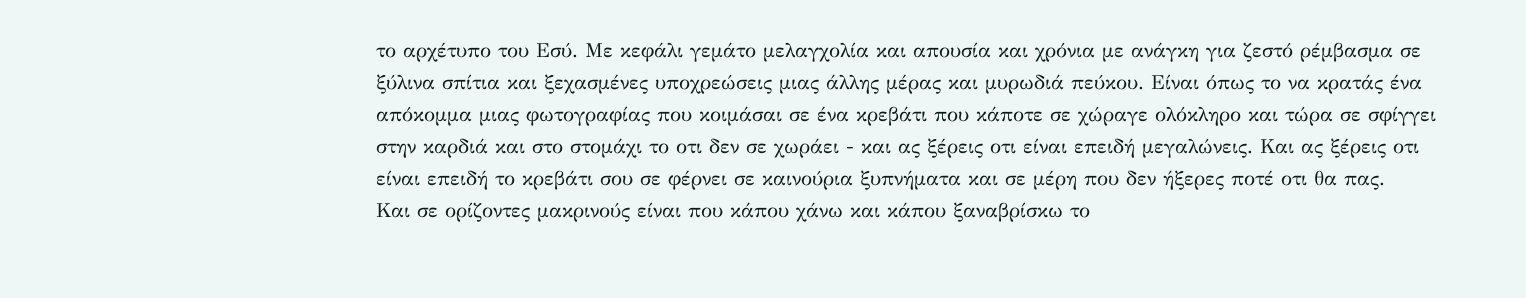το αρχέτυπο του Εσύ. Με κεφάλι γεμάτο μελαγχολία και απουσία και χρόνια με ανάγκη για ζεστό ρέμβασμα σε ξύλινα σπίτια και ξεχασμένες υποχρεώσεις μιας άλλης μέρας και μυρωδιά πεύκου. Είναι όπως το να κρατάς ένα απόκομμα μιας φωτογραφίας που κοιμάσαι σε ένα κρεβάτι που κάποτε σε χώραγε ολόκληρο και τώρα σε σφίγγει στην καρδιά και στο στομάχι το οτι δεν σε χωράει - και ας ξέρεις οτι είναι επειδή μεγαλώνεις. Και ας ξέρεις οτι είναι επειδή το κρεβάτι σου σε φέρνει σε καινούρια ξυπνήματα και σε μέρη που δεν ήξερες ποτέ οτι θα πας.
Και σε ορίζοντες μακρινούς είναι που κάπου χάνω και κάπου ξαναβρίσκω το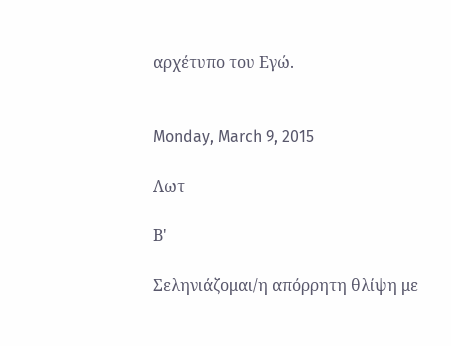αρχέτυπο του Εγώ.


Monday, March 9, 2015

Λωτ

Β'

Σεληνιάζομαι/η απόρρητη θλίψη με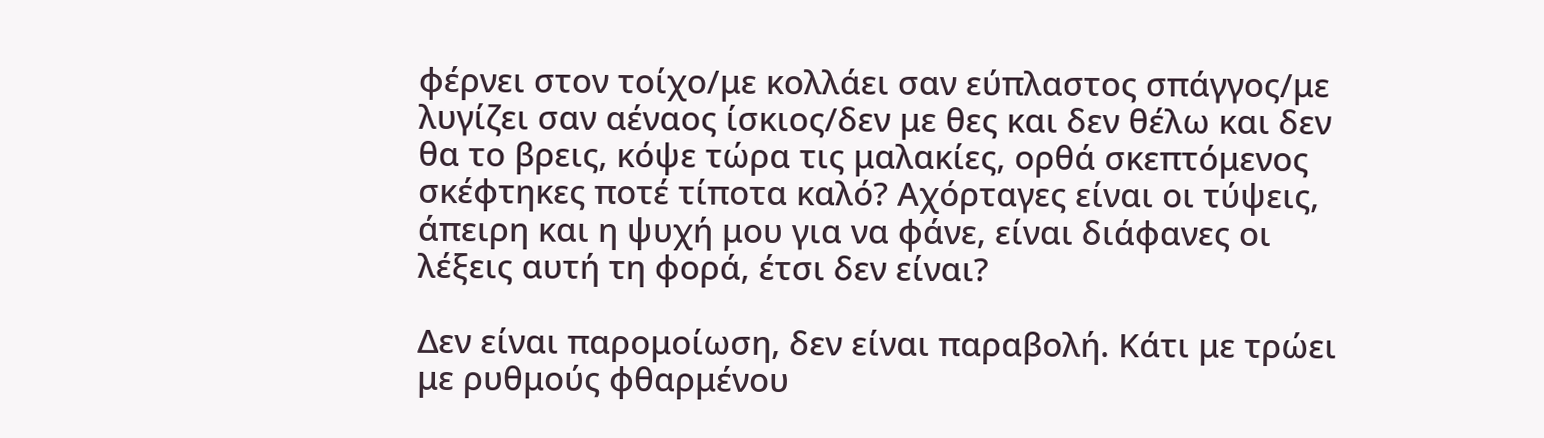φέρνει στον τοίχο/με κολλάει σαν εύπλαστος σπάγγος/με λυγίζει σαν αέναος ίσκιος/δεν με θες και δεν θέλω και δεν θα το βρεις, κόψε τώρα τις μαλακίες, ορθά σκεπτόμενος σκέφτηκες ποτέ τίποτα καλό? Αχόρταγες είναι οι τύψεις, άπειρη και η ψυχή μου για να φάνε, είναι διάφανες οι λέξεις αυτή τη φορά, έτσι δεν είναι?

Δεν είναι παρομοίωση, δεν είναι παραβολή. Κάτι με τρώει με ρυθμούς φθαρμένου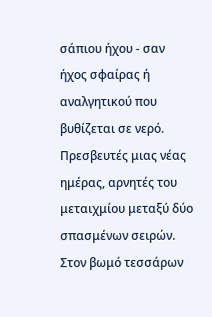σάπιου ήχου - σαν ήχος σφαίρας ή αναλγητικού που βυθίζεται σε νερό. Πρεσβευτές μιας νέας ημέρας, αρνητές του μεταιχμίου μεταξύ δύο σπασμένων σειρών. Στον βωμό τεσσάρων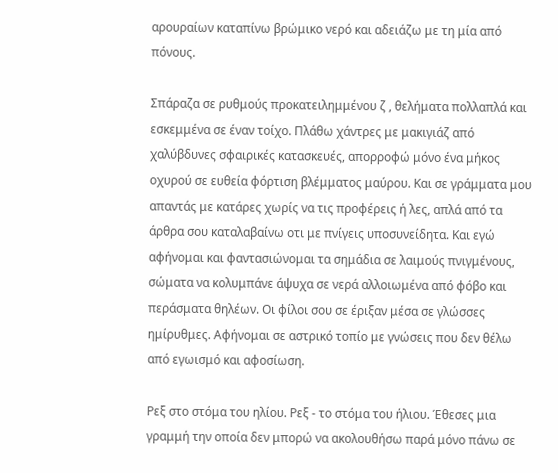αρουραίων καταπίνω βρώμικο νερό και αδειάζω με τη μία από πόνους.

Σπάραζα σε ρυθμούς προκατειλημμένου ζ , θελήματα πολλαπλά και εσκεμμένα σε έναν τοίχο. Πλάθω χάντρες με μακιγιάζ από χαλύβδυνες σφαιρικές κατασκευές, απορροφώ μόνο ένα μήκος οχυρού σε ευθεία φόρτιση βλέμματος μαύρου. Και σε γράμματα μου απαντάς με κατάρες χωρίς να τις προφέρεις ή λες, απλά από τα άρθρα σου καταλαβαίνω οτι με πνίγεις υποσυνείδητα. Και εγώ αφήνομαι και φαντασιώνομαι τα σημάδια σε λαιμούς πνιγμένους, σώματα να κολυμπάνε άψυχα σε νερά αλλοιωμένα από φόβο και περάσματα θηλέων. Οι φίλοι σου σε έριξαν μέσα σε γλώσσες ημίρυθμες. Αφήνομαι σε αστρικό τοπίο με γνώσεις που δεν θέλω από εγωισμό και αφοσίωση.

Ρεξ στο στόμα του ηλίου. Ρεξ - το στόμα του ήλιου. Έθεσες μια γραμμή την οποία δεν μπορώ να ακολουθήσω παρά μόνο πάνω σε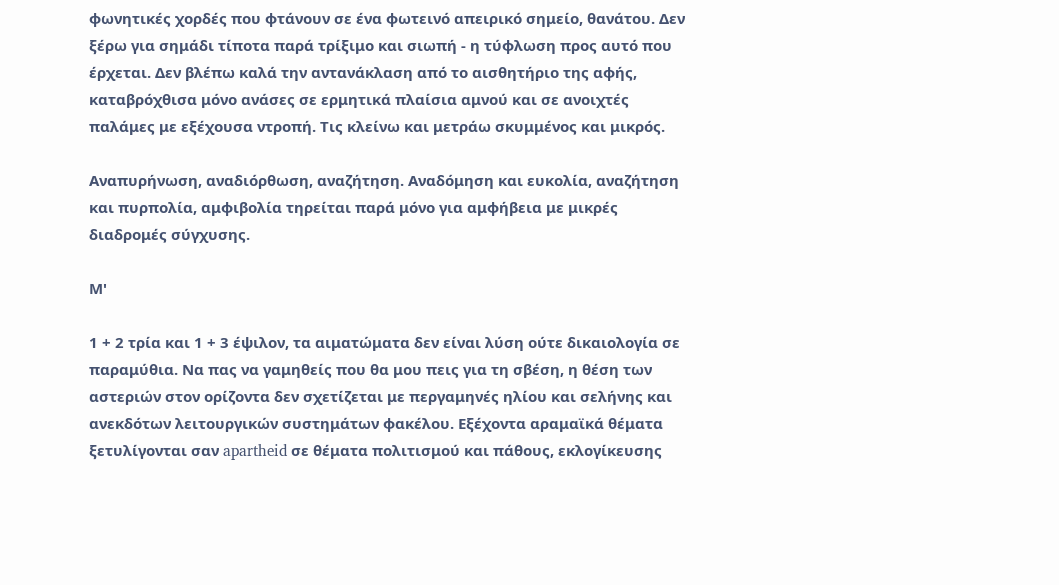φωνητικές χορδές που φτάνουν σε ένα φωτεινό απειρικό σημείο, θανάτου. Δεν ξέρω για σημάδι τίποτα παρά τρίξιμο και σιωπή - η τύφλωση προς αυτό που έρχεται. Δεν βλέπω καλά την αντανάκλαση από το αισθητήριο της αφής, καταβρόχθισα μόνο ανάσες σε ερμητικά πλαίσια αμνού και σε ανοιχτές παλάμες με εξέχουσα ντροπή. Τις κλείνω και μετράω σκυμμένος και μικρός.

Αναπυρήνωση, αναδιόρθωση, αναζήτηση. Αναδόμηση και ευκολία, αναζήτηση και πυρπολία, αμφιβολία τηρείται παρά μόνο για αμφήβεια με μικρές διαδρομές σύγχυσης.

Μ'

1 + 2 τρία και 1 + 3 έψιλον, τα αιματώματα δεν είναι λύση ούτε δικαιολογία σε παραμύθια. Να πας να γαμηθείς που θα μου πεις για τη σβέση, η θέση των αστεριών στον ορίζοντα δεν σχετίζεται με περγαμηνές ηλίου και σελήνης και ανεκδότων λειτουργικών συστημάτων φακέλου. Εξέχοντα αραμαϊκά θέματα ξετυλίγονται σαν apartheid σε θέματα πολιτισμού και πάθους, εκλογίκευσης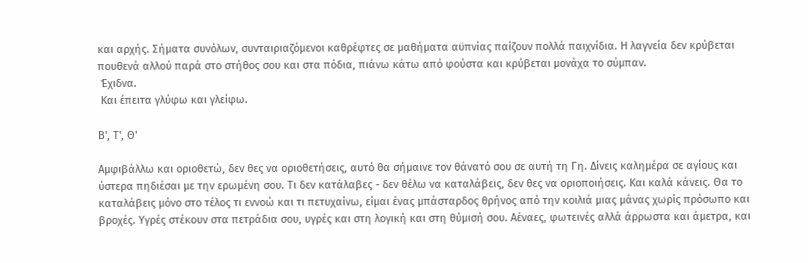και αρχής. Σήματα συνόλων, συνταιριαζόμενοι καθρέφτες σε μαθήματα αϋπνίας παίζουν πολλά παιχνίδια. Η λαγνεία δεν κρύβεται πουθενά αλλού παρά στο στήθος σου και στα πόδια, πιάνω κάτω από φούστα και κρύβεται μονάχα το σύμπαν.
 Έχιδνα.
 Και έπειτα γλύφω και γλείφω.

Β', Τ', Θ'

Αμφιβάλλω και οριοθετώ, δεν θες να οριοθετήσεις, αυτό θα σήμαινε τον θάνατό σου σε αυτή τη Γη. Δίνεις καλημέρα σε αγίους και ύστερα πηδιέσαι με την ερωμένη σου. Τι δεν κατάλαβες - δεν θέλω να καταλάβεις, δεν θες να οριοποιήσεις. Και καλά κάνεις. Θα το καταλάβεις μόνο στο τέλος τι εννοώ και τι πετυχαίνω, είμαι ένας μπάσταρδος θρήνος από την κοιλιά μιας μάνας χωρίς πρόσωπο και βροχές. Υγρές στέκουν στα πετράδια σου, υγρές και στη λογική και στη θύμισή σου. Αέναες, φωτεινές αλλά άρρωστα και άμετρα, και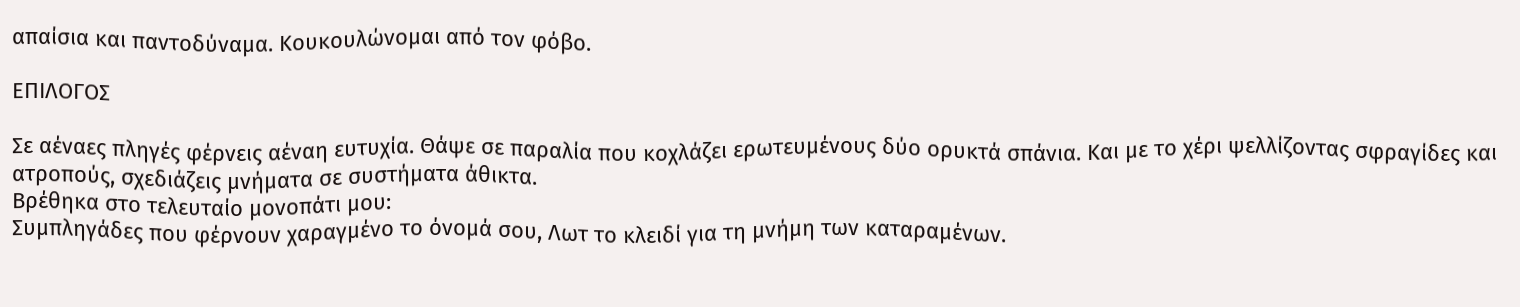απαίσια και παντοδύναμα. Κουκουλώνομαι από τον φόβο.

ΕΠΙΛΟΓΟΣ

Σε αέναες πληγές φέρνεις αέναη ευτυχία. Θάψε σε παραλία που κοχλάζει ερωτευμένους δύο ορυκτά σπάνια. Και με το χέρι ψελλίζοντας σφραγίδες και ατροπούς, σχεδιάζεις μνήματα σε συστήματα άθικτα.
Βρέθηκα στο τελευταίο μονοπάτι μου:
Συμπληγάδες που φέρνουν χαραγμένο το όνομά σου, Λωτ το κλειδί για τη μνήμη των καταραμένων.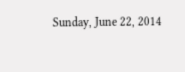Sunday, June 22, 2014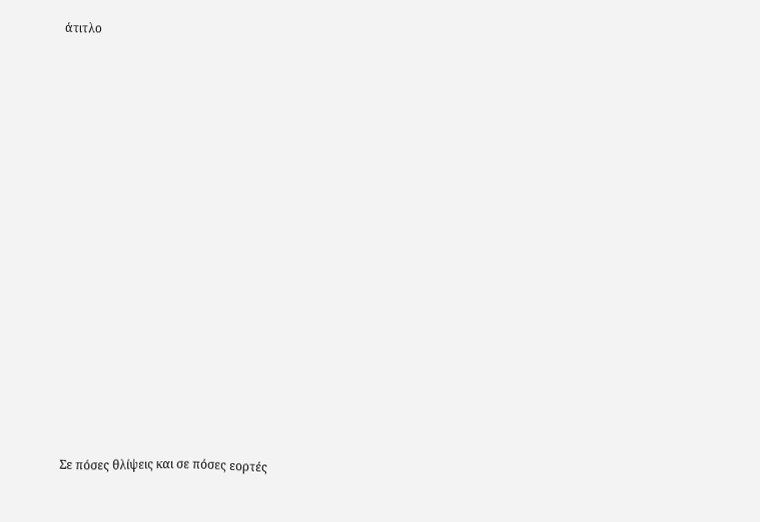άτιτλο


























Σε πόσες θλίψεις και σε πόσες εορτές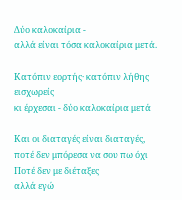Δύο καλοκαίρια -
αλλά είναι τόσα καλοκαίρια μετά.

Κατόπιν εορτής· κατόπιν λήθης
εισχωρείς
κι έρχεσαι - δύο καλοκαίρια μετά

Και οι διαταγές είναι διαταγές,
ποτέ δεν μπόρεσα να σου πω όχι
Ποτέ δεν με διέταξες
αλλά εγώ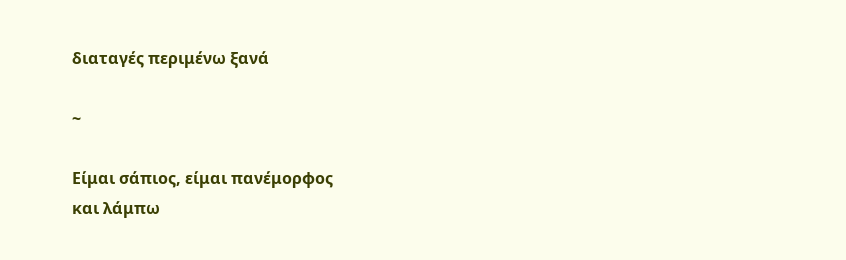διαταγές περιμένω ξανά

~

Είμαι σάπιος, είμαι πανέμορφος
και λάμπω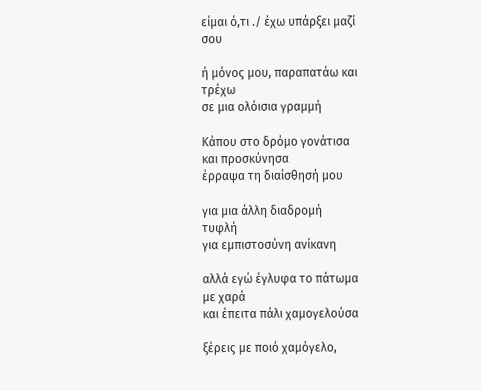είμαι ό,τι ./ έχω υπάρξει μαζί                                              σου

ή μόνος μου, παραπατάω και
τρέχω
σε μια ολόισια γραμμή

Κάπου στο δρόμο γονάτισα
και προσκύνησα
έρραψα τη διαίσθησή μου

για μια άλλη διαδρομή
τυφλή
για εμπιστοσύνη ανίκανη

αλλά εγώ έγλυφα το πάτωμα
με χαρά
και έπειτα πάλι χαμογελούσα

ξέρεις με ποιό χαμόγελο,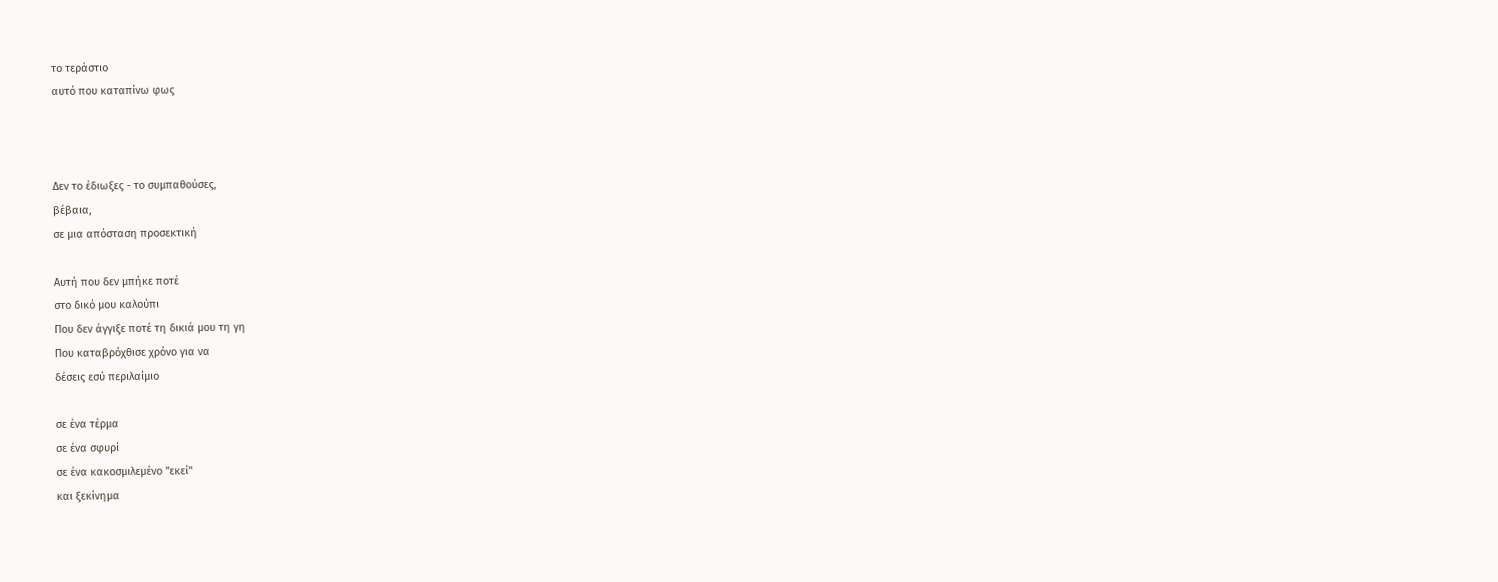το τεράστιο
αυτό που καταπίνω φως



Δεν το έδιωξες - το συμπαθούσες,
βέβαια,
σε μια απόσταση προσεκτική

Αυτή που δεν μπήκε ποτέ
στο δικό μου καλούπι
Που δεν άγγιξε ποτέ τη δικιά μου τη γη
Που καταβρόχθισε χρόνο για να
δέσεις εσύ περιλαίμιο

σε ένα τέρμα
σε ένα σφυρί
σε ένα κακοσμιλεμένο "εκεί"
και ξεκίνημα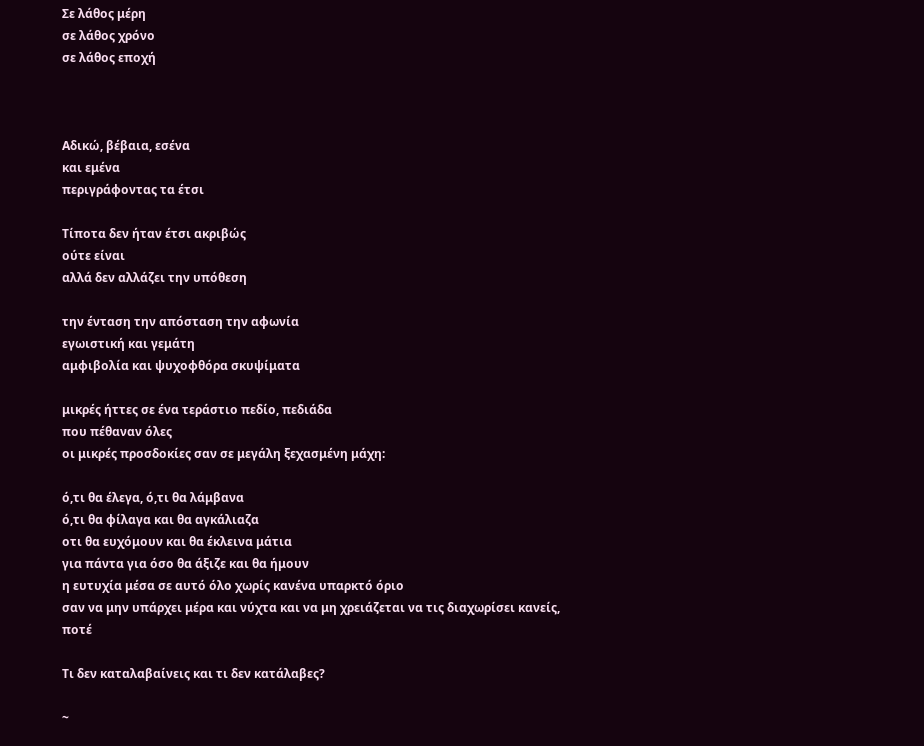Σε λάθος μέρη
σε λάθος χρόνο
σε λάθος εποχή



Αδικώ, βέβαια, εσένα
και εμένα
περιγράφοντας τα έτσι

Τίποτα δεν ήταν έτσι ακριβώς
ούτε είναι
αλλά δεν αλλάζει την υπόθεση

την ένταση την απόσταση την αφωνία
εγωιστική και γεμάτη
αμφιβολία και ψυχοφθόρα σκυψίματα

μικρές ήττες σε ένα τεράστιο πεδίο, πεδιάδα
που πέθαναν όλες
οι μικρές προσδοκίες σαν σε μεγάλη ξεχασμένη μάχη:

ό,τι θα έλεγα, ό,τι θα λάμβανα
ό,τι θα φίλαγα και θα αγκάλιαζα
οτι θα ευχόμουν και θα έκλεινα μάτια
για πάντα για όσο θα άξιζε και θα ήμουν
η ευτυχία μέσα σε αυτό όλο χωρίς κανένα υπαρκτό όριο
σαν να μην υπάρχει μέρα και νύχτα και να μη χρειάζεται να τις διαχωρίσει κανείς,
ποτέ

Τι δεν καταλαβαίνεις και τι δεν κατάλαβες?

~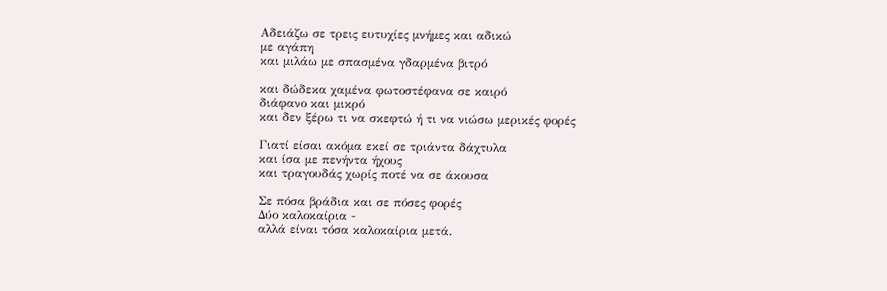Αδειάζω σε τρεις ευτυχίες μνήμες και αδικώ
με αγάπη
και μιλάω με σπασμένα γδαρμένα βιτρό

και δώδεκα χαμένα φωτοστέφανα σε καιρό
διάφανο και μικρό
και δεν ξέρω τι να σκεφτώ ή τι να νιώσω μερικές φορές

Γιατί είσαι ακόμα εκεί σε τριάντα δάχτυλα
και ίσα με πενήντα ήχους
και τραγουδάς χωρίς ποτέ να σε άκουσα

Σε πόσα βράδια και σε πόσες φορές
Δύο καλοκαίρια -
αλλά είναι τόσα καλοκαίρια μετά.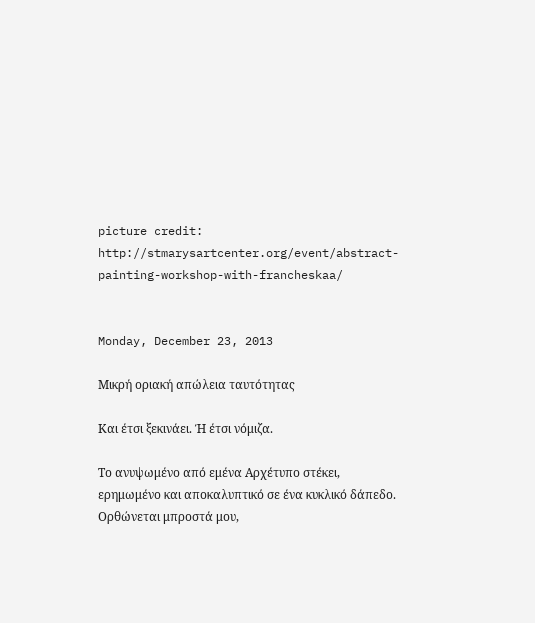picture credit: http://stmarysartcenter.org/event/abstract-painting-workshop-with-francheskaa/


Monday, December 23, 2013

Μικρή οριακή απώλεια ταυτότητας

Και έτσι ξεκινάει. Ή έτσι νόμιζα.

Το ανυψωμένο από εμένα Αρχέτυπο στέκει, ερημωμένο και αποκαλυπτικό σε ένα κυκλικό δάπεδο. Ορθώνεται μπροστά μου,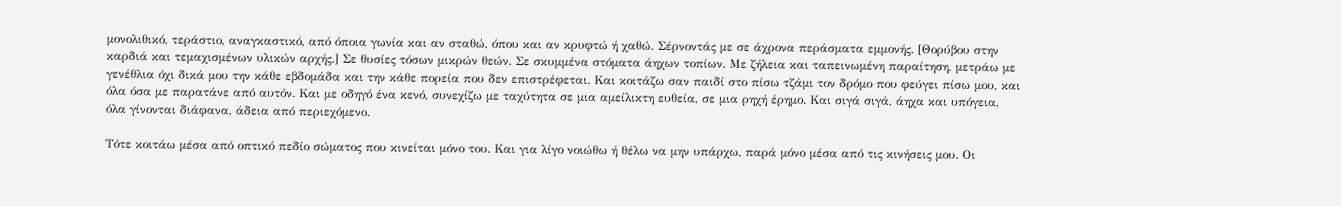μονολιθικό, τεράστιο, αναγκαστικό, από όποια γωνία και αν σταθώ, όπου και αν κρυφτώ ή χαθώ. Σέρνοντάς με σε άχρονα περάσματα εμμονής. [Θορύβου στην καρδιά και τεμαχισμένων υλικών αρχής.] Σε θυσίες τόσων μικρών θεών. Σε σκυμμένα στόματα άηχων τοπίων. Με ζήλεια και ταπεινωμένη παραίτηση, μετράω με γενέθλια όχι δικά μου την κάθε εβδομάδα και την κάθε πορεία που δεν επιστρέφεται. Και κοιτάζω σαν παιδί στο πίσω τζάμι τον δρόμο που φεύγει πίσω μου, και όλα όσα με παρατάνε από αυτόν. Και με οδηγό ένα κενό, συνεχίζω με ταχύτητα σε μια αμείλικτη ευθεία, σε μια ρηχή έρημο. Και σιγά σιγά, άηχα και υπόγεια, όλα γίνονται διάφανα, άδεια από περιεχόμενο.

Τότε κοιτάω μέσα από οπτικό πεδίο σώματος που κινείται μόνο του. Και για λίγο νοιώθω ή θέλω να μην υπάρχω, παρά μόνο μέσα από τις κινήσεις μου. Οι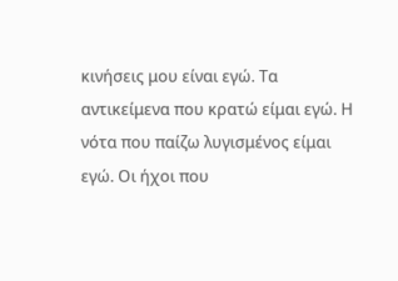κινήσεις μου είναι εγώ. Τα αντικείμενα που κρατώ είμαι εγώ. Η νότα που παίζω λυγισμένος είμαι εγώ. Οι ήχοι που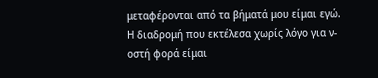μεταφέρονται από τα βήματά μου είμαι εγώ. Η διαδρομή που εκτέλεσα χωρίς λόγο για ν-οστή φορά είμαι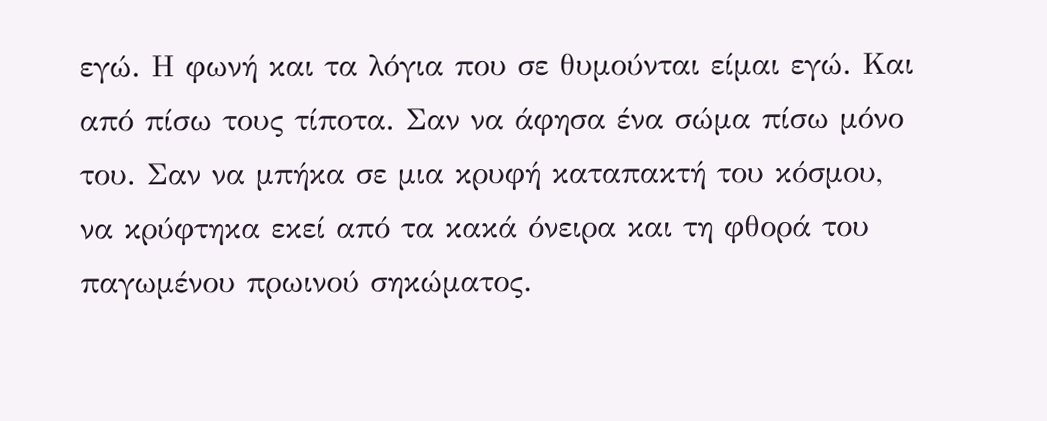εγώ. Η φωνή και τα λόγια που σε θυμούνται είμαι εγώ. Και από πίσω τους τίποτα. Σαν να άφησα ένα σώμα πίσω μόνο του. Σαν να μπήκα σε μια κρυφή καταπακτή του κόσμου, να κρύφτηκα εκεί από τα κακά όνειρα και τη φθορά του παγωμένου πρωινού σηκώματος.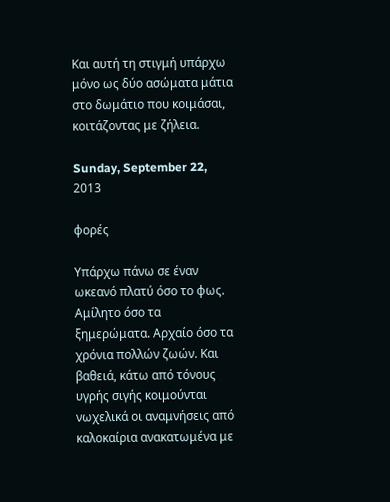Και αυτή τη στιγμή υπάρχω μόνο ως δύο ασώματα μάτια στο δωμάτιο που κοιμάσαι, κοιτάζοντας με ζήλεια.

Sunday, September 22, 2013

φορές

Υπάρχω πάνω σε έναν ωκεανό πλατύ όσο το φως. Αμίλητο όσο τα ξημερώματα. Αρχαίο όσο τα χρόνια πολλών ζωών. Και βαθειά, κάτω από τόνους υγρής σιγής κοιμούνται νωχελικά οι αναμνήσεις από καλοκαίρια ανακατωμένα με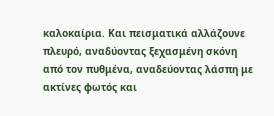καλοκαίρια. Και πεισματικά αλλάζουνε πλευρό, αναδύοντας ξεχασμένη σκόνη από τον πυθμένα, αναδεύοντας λάσπη με ακτίνες φωτός και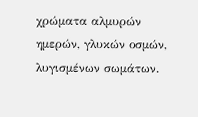χρώματα αλμυρών ημερών, γλυκών οσμών, λυγισμένων σωμάτων.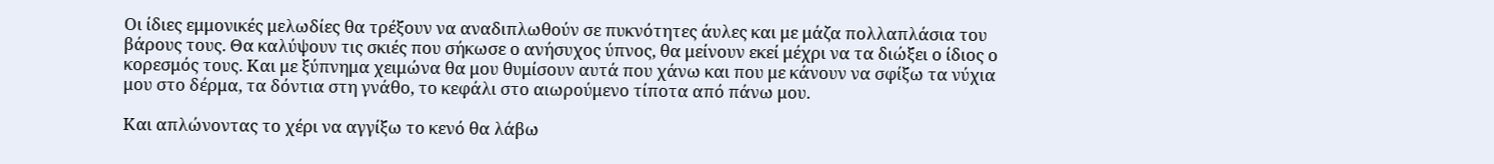Οι ίδιες εμμονικές μελωδίες θα τρέξουν να αναδιπλωθούν σε πυκνότητες άυλες και με μάζα πολλαπλάσια του βάρους τους. Θα καλύψουν τις σκιές που σήκωσε ο ανήσυχος ύπνος, θα μείνουν εκεί μέχρι να τα διώξει ο ίδιος ο κορεσμός τους. Και με ξύπνημα χειμώνα θα μου θυμίσουν αυτά που χάνω και που με κάνουν να σφίξω τα νύχια μου στο δέρμα, τα δόντια στη γνάθο, το κεφάλι στο αιωρούμενο τίποτα από πάνω μου.

Και απλώνοντας το χέρι να αγγίξω το κενό θα λάβω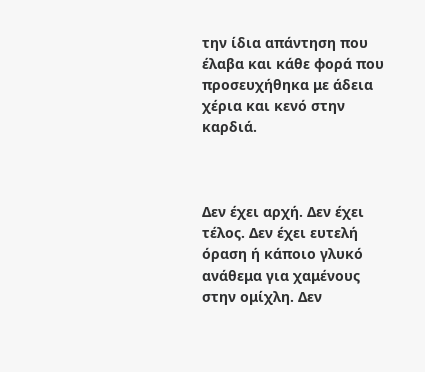την ίδια απάντηση που έλαβα και κάθε φορά που προσευχήθηκα με άδεια χέρια και κενό στην καρδιά.



Δεν έχει αρχή. Δεν έχει τέλος. Δεν έχει ευτελή όραση ή κάποιο γλυκό ανάθεμα για χαμένους στην ομίχλη. Δεν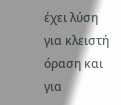έχει λύση για κλειστή όραση και για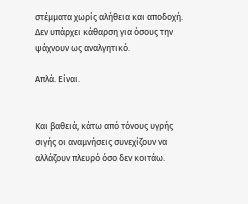στέμματα χωρίς αλήθεια και αποδοχή. Δεν υπάρχει κάθαρση για όσους την ψάχνουν ως αναλγητικό.

Απλά. Είναι.


Και βαθειά, κάτω από τόνους υγρής σιγής οι αναμνήσεις συνεχίζουν να αλλάζουν πλευρό όσο δεν κοιτάω.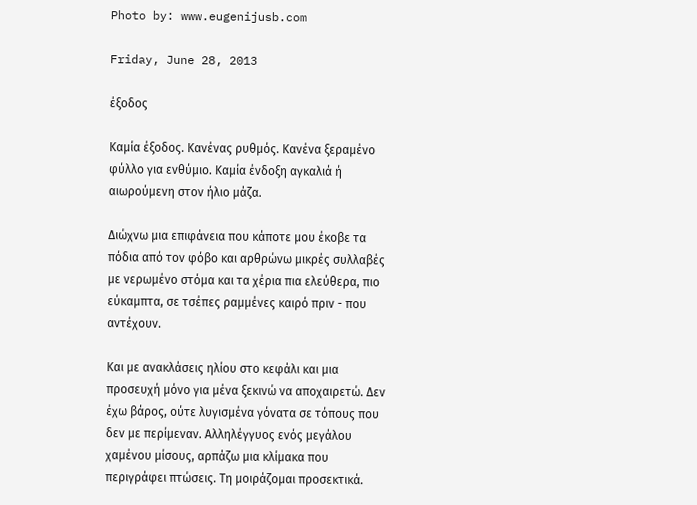Photo by: www.eugenijusb.com

Friday, June 28, 2013

έξοδος

Καμία έξοδος. Κανένας ρυθμός. Κανένα ξεραμένο φύλλο για ενθύμιο. Καμία ένδοξη αγκαλιά ή αιωρούμενη στον ήλιο μάζα.

Διώχνω μια επιφάνεια που κάποτε μου έκοβε τα πόδια από τον φόβο και αρθρώνω μικρές συλλαβές με νερωμένο στόμα και τα χέρια πια ελεύθερα, πιο εύκαμπτα, σε τσέπες ραμμένες καιρό πριν - που αντέχουν.

Και με ανακλάσεις ηλίου στο κεφάλι και μια προσευχή μόνο για μένα ξεκινώ να αποχαιρετώ. Δεν έχω βάρος, ούτε λυγισμένα γόνατα σε τόπους που δεν με περίμεναν. Αλληλέγγυος ενός μεγάλου χαμένου μίσους, αρπάζω μια κλίμακα που περιγράφει πτώσεις. Τη μοιράζομαι προσεκτικά.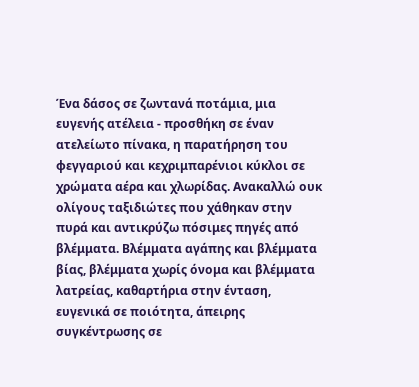Ένα δάσος σε ζωντανά ποτάμια, μια ευγενής ατέλεια - προσθήκη σε έναν ατελείωτο πίνακα, η παρατήρηση του φεγγαριού και κεχριμπαρένιοι κύκλοι σε χρώματα αέρα και χλωρίδας. Ανακαλλώ ουκ ολίγους ταξιδιώτες που χάθηκαν στην πυρά και αντικρύζω πόσιμες πηγές από βλέμματα. Βλέμματα αγάπης και βλέμματα βίας, βλέμματα χωρίς όνομα και βλέμματα λατρείας, καθαρτήρια στην ένταση, ευγενικά σε ποιότητα, άπειρης συγκέντρωσης σε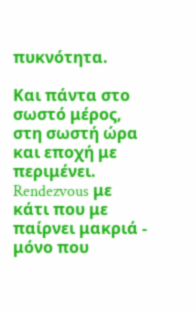πυκνότητα.

Και πάντα στο σωστό μέρος, στη σωστή ώρα και εποχή με περιμένει. Rendezvous με κάτι που με παίρνει μακριά - μόνο που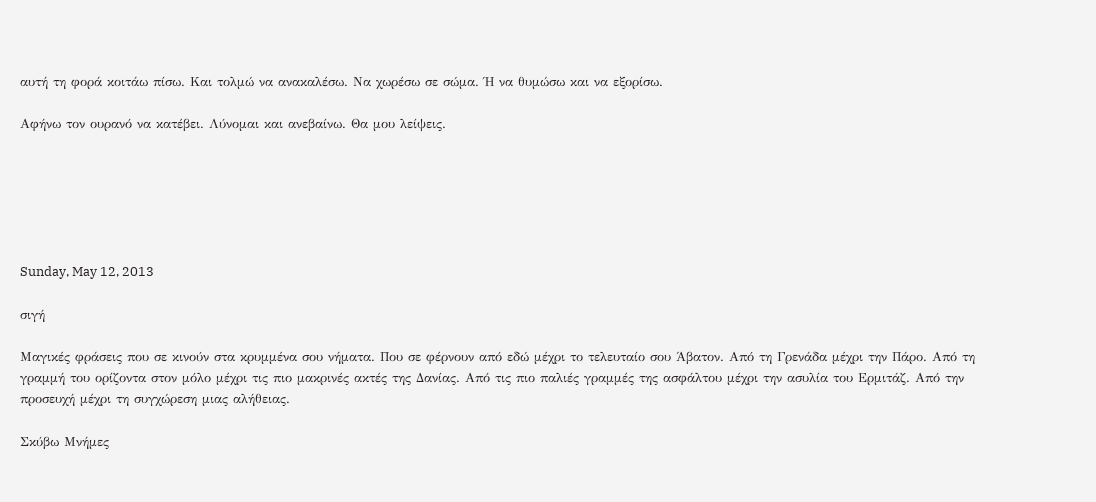αυτή τη φορά κοιτάω πίσω. Και τολμώ να ανακαλέσω. Να χωρέσω σε σώμα. Ή να θυμώσω και να εξορίσω.

Αφήνω τον ουρανό να κατέβει. Λύνομαι και ανεβαίνω. Θα μου λείψεις.






Sunday, May 12, 2013

σιγή

Μαγικές φράσεις που σε κινούν στα κρυμμένα σου νήματα. Που σε φέρνουν από εδώ μέχρι το τελευταίο σου Άβατον. Από τη Γρενάδα μέχρι την Πάρο. Από τη γραμμή του ορίζοντα στον μόλο μέχρι τις πιο μακρινές ακτές της Δανίας. Από τις πιο παλιές γραμμές της ασφάλτου μέχρι την ασυλία του Ερμιτάζ. Από την προσευχή μέχρι τη συγχώρεση μιας αλήθειας.

Σκύβω Μνήμες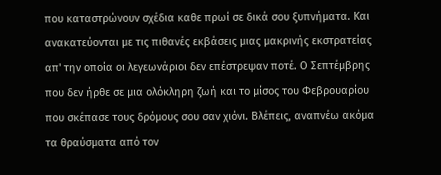που καταστρώνουν σχέδια καθε πρωί σε δικά σου ξυπνήματα. Και ανακατεύονται με τις πιθανές εκβάσεις μιας μακρινής εκστρατείας απ' την οποία οι λεγεωνάριοι δεν επέστρεψαν ποτέ. Ο Σεπτέμβρης που δεν ήρθε σε μια ολόκληρη ζωή και το μίσος του Φεβρουαρίου που σκέπασε τους δρόμους σου σαν χιόνι. Βλέπεις, αναπνέω ακόμα τα θραύσματα από τον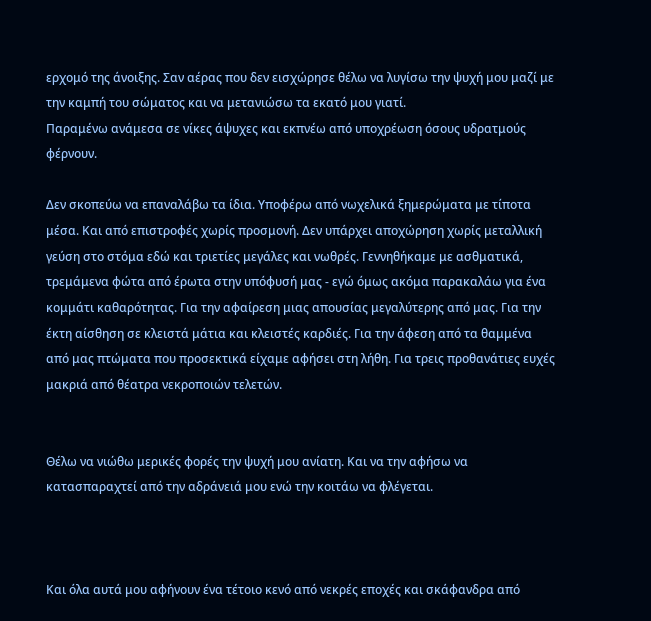ερχομό της άνοιξης. Σαν αέρας που δεν εισχώρησε θέλω να λυγίσω την ψυχή μου μαζί με την καμπή του σώματος και να μετανιώσω τα εκατό μου γιατί.
Παραμένω ανάμεσα σε νίκες άψυχες και εκπνέω από υποχρέωση όσους υδρατμούς φέρνουν.

Δεν σκοπεύω να επαναλάβω τα ίδια. Υποφέρω από νωχελικά ξημερώματα με τίποτα μέσα. Και από επιστροφές χωρίς προσμονή. Δεν υπάρχει αποχώρηση χωρίς μεταλλική γεύση στο στόμα εδώ και τριετίες μεγάλες και νωθρές. Γεννηθήκαμε με ασθματικά, τρεμάμενα φώτα από έρωτα στην υπόφυσή μας - εγώ όμως ακόμα παρακαλάω για ένα κομμάτι καθαρότητας. Για την αφαίρεση μιας απουσίας μεγαλύτερης από μας. Για την έκτη αίσθηση σε κλειστά μάτια και κλειστές καρδιές. Για την άφεση από τα θαμμένα από μας πτώματα που προσεκτικά είχαμε αφήσει στη λήθη. Για τρεις προθανάτιες ευχές μακριά από θέατρα νεκροποιών τελετών.


Θέλω να νιώθω μερικές φορές την ψυχή μου ανίατη. Και να την αφήσω να κατασπαραχτεί από την αδράνειά μου ενώ την κοιτάω να φλέγεται.



Και όλα αυτά μου αφήνουν ένα τέτοιο κενό από νεκρές εποχές και σκάφανδρα από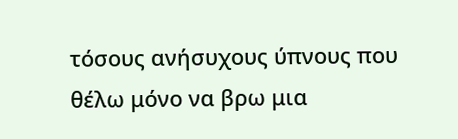τόσους ανήσυχους ύπνους που θέλω μόνο να βρω μια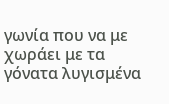γωνία που να με χωράει με τα γόνατα λυγισμένα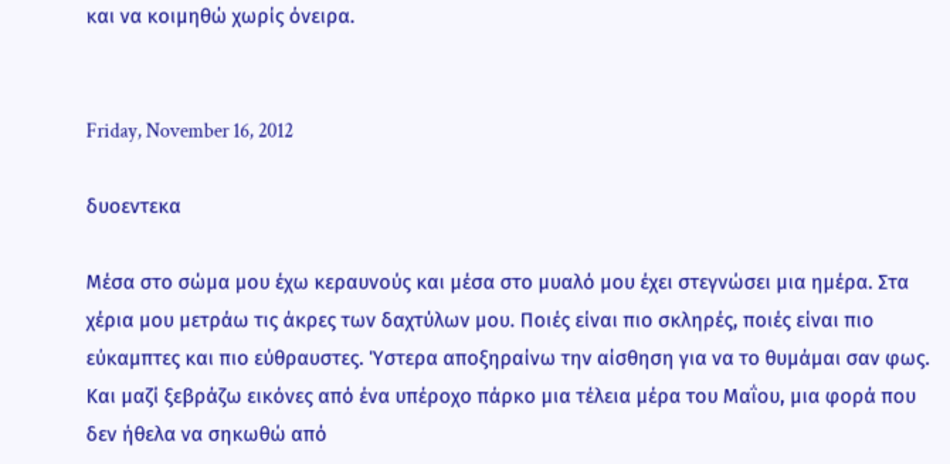και να κοιμηθώ χωρίς όνειρα.


Friday, November 16, 2012

δυοεντεκα

Μέσα στο σώμα μου έχω κεραυνούς και μέσα στο μυαλό μου έχει στεγνώσει μια ημέρα. Στα χέρια μου μετράω τις άκρες των δαχτύλων μου. Ποιές είναι πιο σκληρές, ποιές είναι πιο εύκαμπτες και πιο εύθραυστες. Ύστερα αποξηραίνω την αίσθηση για να το θυμάμαι σαν φως. Και μαζί ξεβράζω εικόνες από ένα υπέροχο πάρκο μια τέλεια μέρα του Μαΐου, μια φορά που δεν ήθελα να σηκωθώ από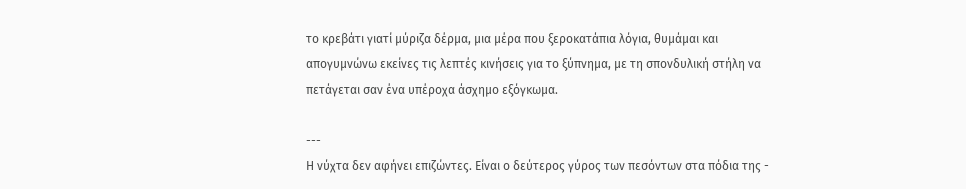το κρεβάτι γιατί μύριζα δέρμα, μια μέρα που ξεροκατάπια λόγια, θυμάμαι και απογυμνώνω εκείνες τις λεπτές κινήσεις για το ξύπνημα, με τη σπονδυλική στήλη να πετάγεται σαν ένα υπέροχα άσχημο εξόγκωμα.

---
Η νύχτα δεν αφήνει επιζώντες. Είναι ο δεύτερος γύρος των πεσόντων στα πόδια της -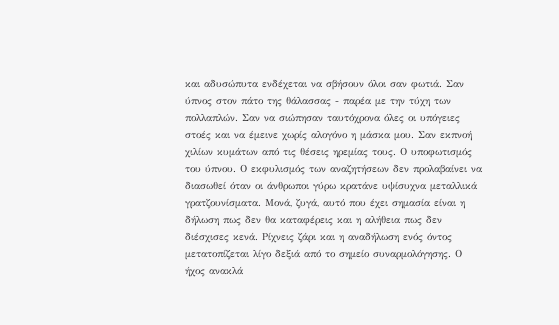και αδυσώπυτα ενδέχεται να σβήσουν όλοι σαν φωτιά. Σαν ύπνος στον πάτο της θάλασσας - παρέα με την τύχη των πολλαπλών. Σαν να σιώπησαν ταυτόχρονα όλες οι υπόγειες στοές και να έμεινε χωρίς αλογόνο η μάσκα μου. Σαν εκπνοή χιλίων κυμάτων από τις θέσεις ηρεμίας τους. Ο υποφωτισμός του ύπνου. Ο εκφυλισμός των αναζητήσεων δεν προλαβαίνει να διασωθεί όταν οι άνθρωποι γύρω κρατάνε υψίσυχνα μεταλλικά γρατζουνίσματα. Μονά, ζυγά, αυτό που έχει σημασία είναι η δήλωση πως δεν θα καταφέρεις και η αλήθεια πως δεν διέσχισες κενά. Ρίχνεις ζάρι και η αναδήλωση ενός όντος μετατοπίζεται λίγο δεξιά από το σημείο συναρμολόγησης. Ο ήχος ανακλά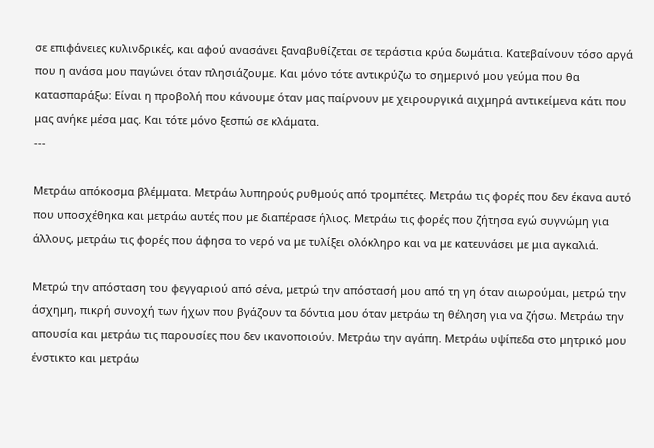σε επιφάνειες κυλινδρικές, και αφού ανασάνει ξαναβυθίζεται σε τεράστια κρύα δωμάτια. Κατεβαίνουν τόσο αργά που η ανάσα μου παγώνει όταν πλησιάζουμε. Και μόνο τότε αντικρύζω το σημερινό μου γεύμα που θα κατασπαράξω: Είναι η προβολή που κάνουμε όταν μας παίρνουν με χειρουργικά αιχμηρά αντικείμενα κάτι που μας ανήκε μέσα μας. Και τότε μόνο ξεσπώ σε κλάματα.
---

Μετράω απόκοσμα βλέμματα. Μετράω λυπηρούς ρυθμούς από τρομπέτες. Μετράω τις φορές που δεν έκανα αυτό που υποσχέθηκα και μετράω αυτές που με διαπέρασε ήλιος. Μετράω τις φορές που ζήτησα εγώ συγνώμη για άλλους, μετράω τις φορές που άφησα το νερό να με τυλίξει ολόκληρο και να με κατευνάσει με μια αγκαλιά.

Μετρώ την απόσταση του φεγγαριού από σένα, μετρώ την απόστασή μου από τη γη όταν αιωρούμαι, μετρώ την άσχημη, πικρή συνοχή των ήχων που βγάζουν τα δόντια μου όταν μετράω τη θέληση για να ζήσω. Μετράω την απουσία και μετράω τις παρουσίες που δεν ικανοποιούν. Μετράω την αγάπη. Μετράω υψίπεδα στο μητρικό μου ένστικτο και μετράω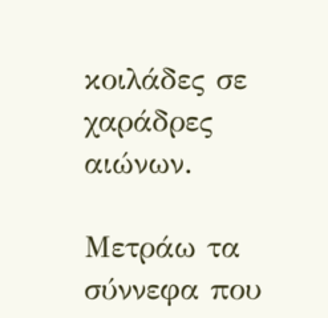κοιλάδες σε χαράδρες αιώνων.

Μετράω τα σύννεφα που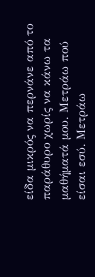είδα μικρός να περνάνε από το παράθυρο χωρίς να κάνω τα μαθήματά μου. Μετράω πού είσαι εσύ. Μετράω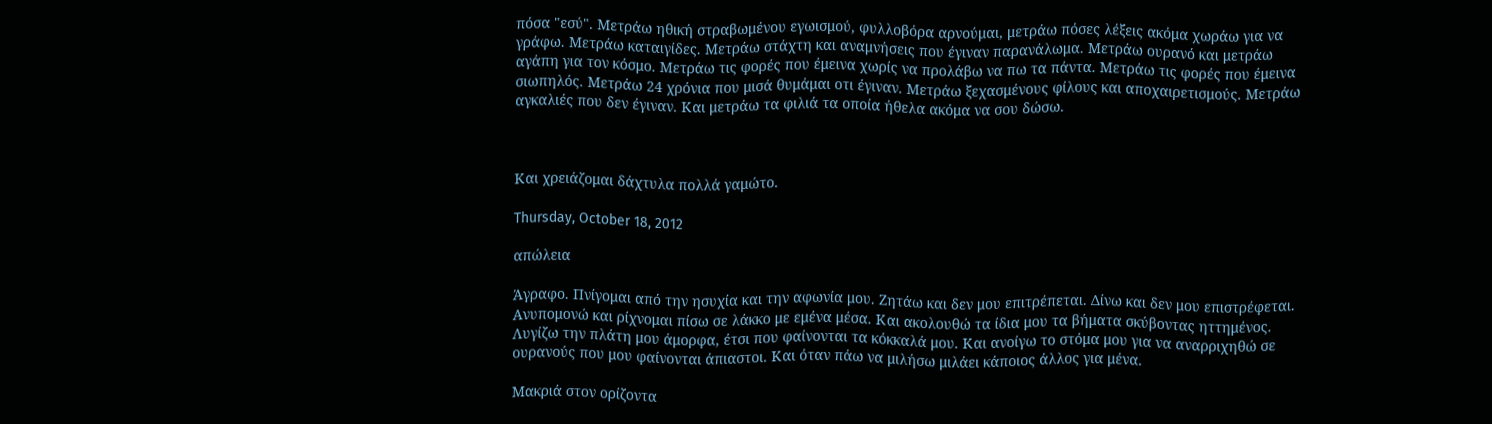πόσα "εσύ". Μετράω ηθική στραβωμένου εγωισμού, φυλλοβόρα αρνούμαι, μετράω πόσες λέξεις ακόμα χωράω για να γράφω. Μετράω καταιγίδες. Μετράω στάχτη και αναμνήσεις που έγιναν παρανάλωμα. Μετράω ουρανό και μετράω αγάπη για τον κόσμο. Μετράω τις φορές που έμεινα χωρίς να προλάβω να πω τα πάντα. Μετράω τις φορές που έμεινα σιωπηλός. Μετράω 24 χρόνια που μισά θυμάμαι οτι έγιναν. Μετράω ξεχασμένους φίλους και αποχαιρετισμούς. Μετράω αγκαλιές που δεν έγιναν. Και μετράω τα φιλιά τα οποία ήθελα ακόμα να σου δώσω.



Και χρειάζομαι δάχτυλα πολλά γαμώτο.

Thursday, October 18, 2012

απώλεια

Άγραφο. Πνίγομαι από την ησυχία και την αφωνία μου. Ζητάω και δεν μου επιτρέπεται. Δίνω και δεν μου επιστρέφεται. Ανυπομονώ και ρίχνομαι πίσω σε λάκκο με εμένα μέσα. Και ακολουθώ τα ίδια μου τα βήματα σκύβοντας ηττημένος. Λυγίζω την πλάτη μου άμορφα, έτσι που φαίνονται τα κόκκαλά μου. Και ανοίγω το στόμα μου για να αναρριχηθώ σε ουρανούς που μου φαίνονται άπιαστοι. Και όταν πάω να μιλήσω μιλάει κάποιος άλλος για μένα.

Μακριά στον ορίζοντα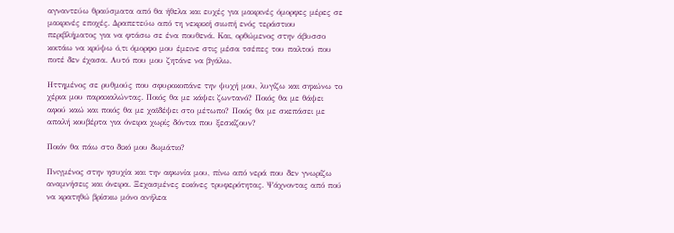αγναντεύω θραύσματα από θα ήθελα και ευχές για μακρινές όμορφες μέρες σε μακρινές εποχές. Δραπετεύω από τη νεκρική σιωπή ενός τεράστιου περιβλήματος για να φτάσω σε ένα πουθενά. Και, ορθώμενος στην άβυσσο κοιτάω να κρύψω ό,τι όμορφο μου έμεινε στις μέσα τσέπες του παλτού που ποτέ δεν έχασα. Αυτό που μου ζητάνε να βγάλω.

Ηττημένος σε ρυθμούς που σφυροκοπάνε την ψυχή μου, λυγίζω και σηκώνω το χέρια μου παρακαλώντας. Ποιός θα με κάψει ζωντανό? Ποιός θα με θάψει αφού καώ και ποιός θα με χαϊδέψει στο μέτωπο? Ποιός θα με σκεπάσει με απαλή κουβέρτα για όνειρα χωρίς δόντια που ξεσκίζουν?

Ποιόν θα πάω στο δικό μου δωμάτιο?

Πνιγμένος στην ησυχία και την αφωνία μου, πίνω από νερά που δεν γνωρίζω αναμνήσεις και όνειρα. Ξεχασμένες εικόνες τρυφερότητας. Ψάχνοντας από πού να κρατηθώ βρίσκω μόνο ανήλεα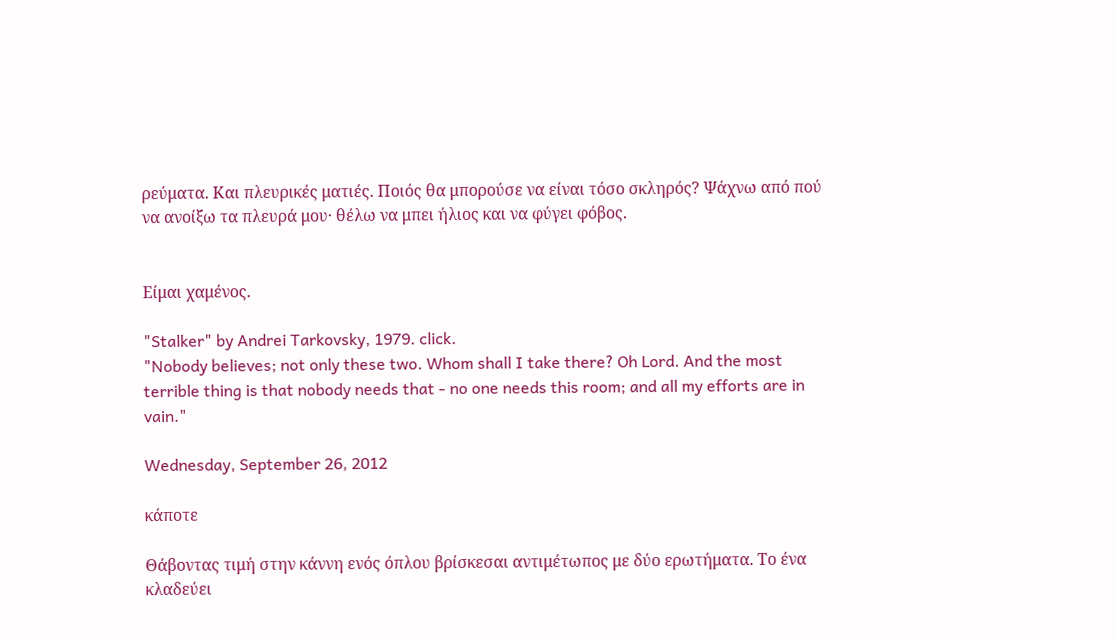ρεύματα. Και πλευρικές ματιές. Ποιός θα μπορούσε να είναι τόσο σκληρός? Ψάχνω από πού να ανοίξω τα πλευρά μου· θέλω να μπει ήλιος και να φύγει φόβος.


Είμαι χαμένος.

"Stalker" by Andrei Tarkovsky, 1979. click.
"Nobody believes; not only these two. Whom shall I take there? Oh Lord. And the most terrible thing is that nobody needs that - no one needs this room; and all my efforts are in vain."

Wednesday, September 26, 2012

κάποτε

Θάβοντας τιμή στην κάννη ενός όπλου βρίσκεσαι αντιμέτωπος με δύο ερωτήματα. Το ένα κλαδεύει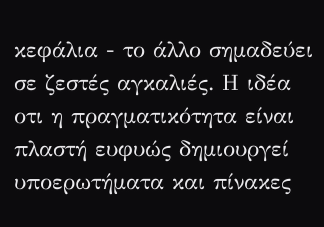κεφάλια - το άλλο σημαδεύει σε ζεστές αγκαλιές. Η ιδέα οτι η πραγματικότητα είναι πλαστή ευφυώς δημιουργεί υποερωτήματα και πίνακες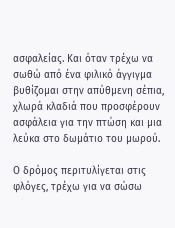ασφαλείας. Και όταν τρέχω να σωθώ από ένα φιλικό άγγιγμα βυθίζομαι στην απύθμενη σέπια, χλωρά κλαδιά που προσφέρουν ασφάλεια για την πτώση και μια λεύκα στο δωμάτιο του μωρού.

Ο δρόμος περιτυλίγεται στις φλόγες, τρέχω για να σώσω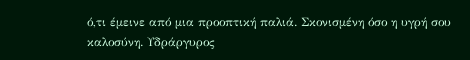ό,τι έμεινε από μια προοπτική παλιά. Σκονισμένη όσο η υγρή σου καλοσύνη. Υδράργυρος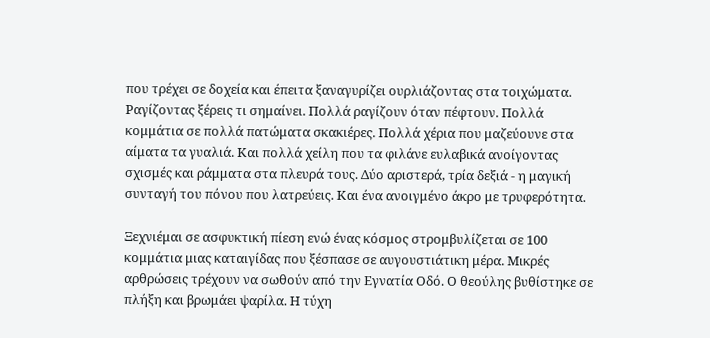που τρέχει σε δοχεία και έπειτα ξαναγυρίζει ουρλιάζοντας στα τοιχώματα. Ραγίζοντας ξέρεις τι σημαίνει. Πολλά ραγίζουν όταν πέφτουν. Πολλά κομμάτια σε πολλά πατώματα σκακιέρες. Πολλά χέρια που μαζεύουνε στα αίματα τα γυαλιά. Και πολλά χείλη που τα φιλάνε ευλαβικά ανοίγοντας σχισμές και ράμματα στα πλευρά τους. Δύο αριστερά, τρία δεξιά - η μαγική συνταγή του πόνου που λατρεύεις. Και ένα ανοιγμένο άκρο με τρυφερότητα.

Ξεχνιέμαι σε ασφυκτική πίεση ενώ ένας κόσμος στρομβυλίζεται σε 100 κομμάτια μιας καταιγίδας που ξέσπασε σε αυγουστιάτικη μέρα. Μικρές αρθρώσεις τρέχουν να σωθούν από την Εγνατία Οδό. Ο θεούλης βυθίστηκε σε πλήξη και βρωμάει ψαρίλα. Η τύχη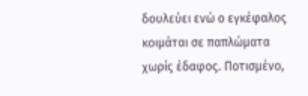δουλεύει ενώ ο εγκέφαλος κοιμάται σε παπλώματα χωρίς έδαφος. Ποτισμένο,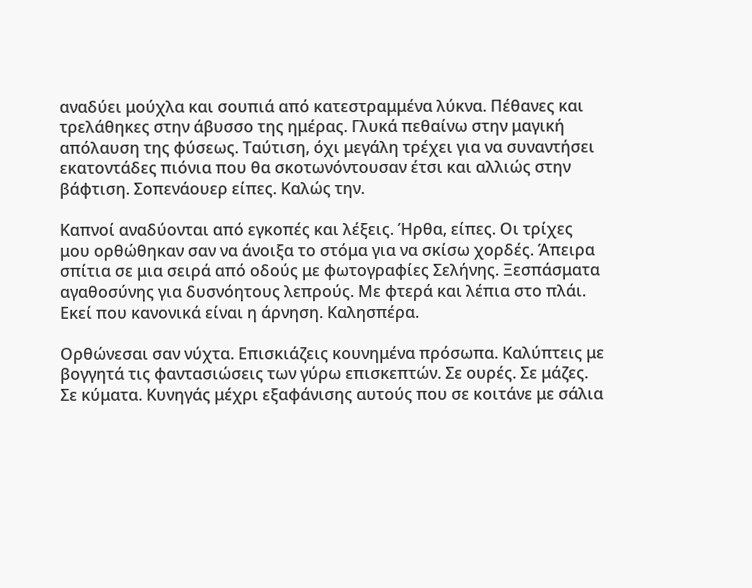αναδύει μούχλα και σουπιά από κατεστραμμένα λύκνα. Πέθανες και τρελάθηκες στην άβυσσο της ημέρας. Γλυκά πεθαίνω στην μαγική απόλαυση της φύσεως. Ταύτιση, όχι μεγάλη τρέχει για να συναντήσει εκατοντάδες πιόνια που θα σκοτωνόντουσαν έτσι και αλλιώς στην βάφτιση. Σοπενάουερ είπες. Καλώς την.

Καπνοί αναδύονται από εγκοπές και λέξεις. Ήρθα, είπες. Οι τρίχες μου ορθώθηκαν σαν να άνοιξα το στόμα για να σκίσω χορδές. Άπειρα σπίτια σε μια σειρά από οδούς με φωτογραφίες Σελήνης. Ξεσπάσματα αγαθοσύνης για δυσνόητους λεπρούς. Με φτερά και λέπια στο πλάι. Εκεί που κανονικά είναι η άρνηση. Καλησπέρα.

Ορθώνεσαι σαν νύχτα. Επισκιάζεις κουνημένα πρόσωπα. Καλύπτεις με βογγητά τις φαντασιώσεις των γύρω επισκεπτών. Σε ουρές. Σε μάζες. Σε κύματα. Κυνηγάς μέχρι εξαφάνισης αυτούς που σε κοιτάνε με σάλια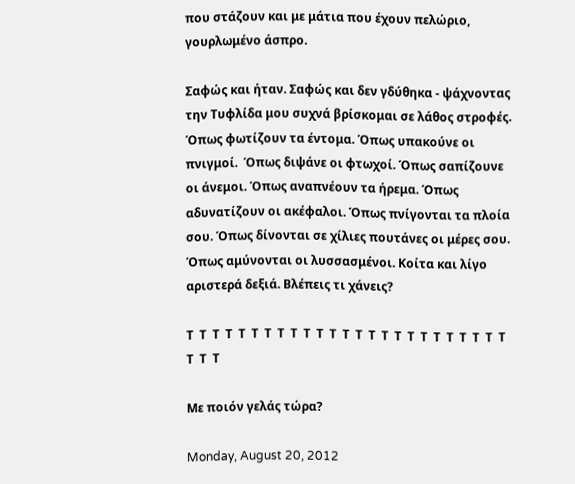που στάζουν και με μάτια που έχουν πελώριο, γουρλωμένο άσπρο.

Σαφώς και ήταν. Σαφώς και δεν γδύθηκα - ψάχνοντας την Τυφλίδα μου συχνά βρίσκομαι σε λάθος στροφές. Όπως φωτίζουν τα έντομα. Όπως υπακούνε οι πνιγμοί.  Όπως διψάνε οι φτωχοί. Όπως σαπίζουνε οι άνεμοι. Όπως αναπνέουν τα ήρεμα. Όπως αδυνατίζουν οι ακέφαλοι. Όπως πνίγονται τα πλοία σου. Όπως δίνονται σε χίλιες πουτάνες οι μέρες σου. Όπως αμύνονται οι λυσσασμένοι. Κοίτα και λίγο αριστερά δεξιά. Βλέπεις τι χάνεις?

Τ  Τ  Τ  Τ  Τ  Τ  Τ  Τ  Τ  Τ  Τ  Τ  Τ  Τ  Τ  Τ  Τ  Τ  Τ  Τ  Τ  Τ  Τ  Τ  Τ  Τ  Τ  Τ

Με ποιόν γελάς τώρα?

Monday, August 20, 2012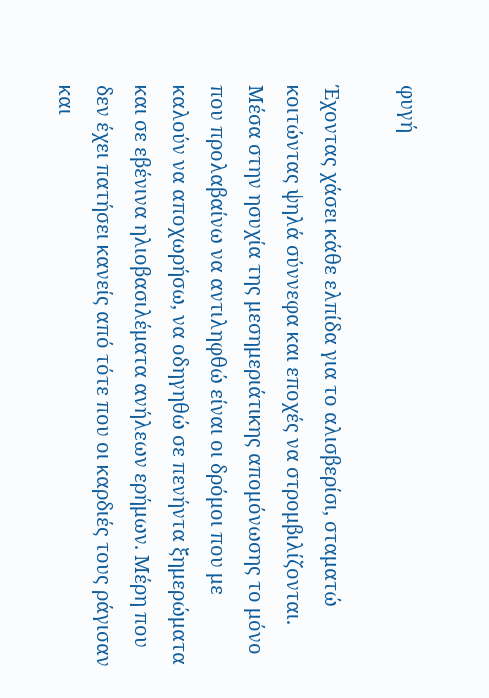φυγή

Έχοντας χάσει κάθε ελπίδα για το αλισβερίσι, σταματώ κοιτώντας ψηλά σύννεφα και εποχές να στρομβιλίζονται. Μέσα στην ησυχία της μεσημεριάτικης απομόνωσης το μόνο που προλαβαίνω να αντιληφθώ είναι οι δρόμοι που με καλούν να αποχωρήσω, να οδηγηθώ σε πενήντα ξημερώματα και σε εβένινα ηλιοβασιλέματα ανήλεων ερήμων. Μέρη που δεν έχει πατήσει κανείς από τότε που οι καρδιές τους ράγισαν και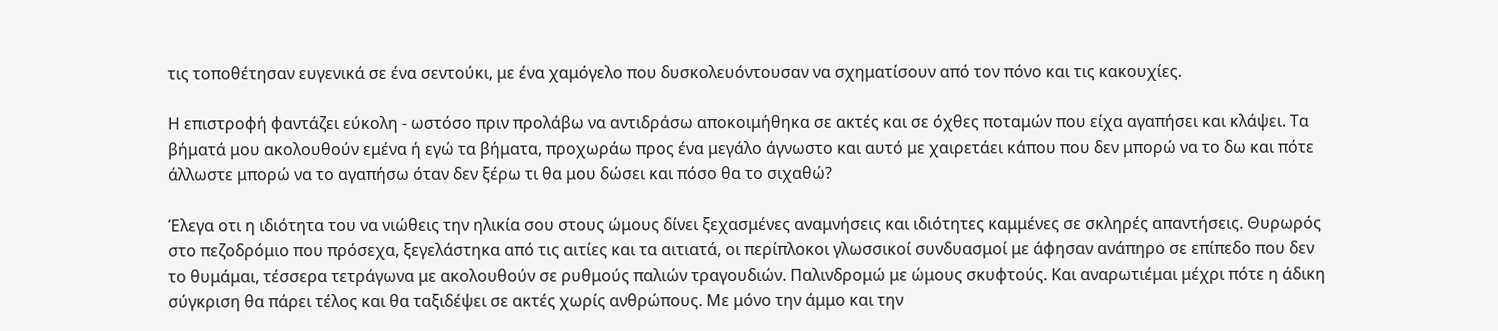τις τοποθέτησαν ευγενικά σε ένα σεντούκι, με ένα χαμόγελο που δυσκολευόντουσαν να σχηματίσουν από τον πόνο και τις κακουχίες.

Η επιστροφή φαντάζει εύκολη - ωστόσο πριν προλάβω να αντιδράσω αποκοιμήθηκα σε ακτές και σε όχθες ποταμών που είχα αγαπήσει και κλάψει. Τα βήματά μου ακολουθούν εμένα ή εγώ τα βήματα, προχωράω προς ένα μεγάλο άγνωστο και αυτό με χαιρετάει κάπου που δεν μπορώ να το δω και πότε άλλωστε μπορώ να το αγαπήσω όταν δεν ξέρω τι θα μου δώσει και πόσο θα το σιχαθώ?

Έλεγα οτι η ιδιότητα του να νιώθεις την ηλικία σου στους ώμους δίνει ξεχασμένες αναμνήσεις και ιδιότητες καμμένες σε σκληρές απαντήσεις. Θυρωρός στο πεζοδρόμιο που πρόσεχα, ξεγελάστηκα από τις αιτίες και τα αιτιατά, οι περίπλοκοι γλωσσικοί συνδυασμοί με άφησαν ανάπηρο σε επίπεδο που δεν το θυμάμαι, τέσσερα τετράγωνα με ακολουθούν σε ρυθμούς παλιών τραγουδιών. Παλινδρομώ με ώμους σκυφτούς. Και αναρωτιέμαι μέχρι πότε η άδικη σύγκριση θα πάρει τέλος και θα ταξιδέψει σε ακτές χωρίς ανθρώπους. Με μόνο την άμμο και την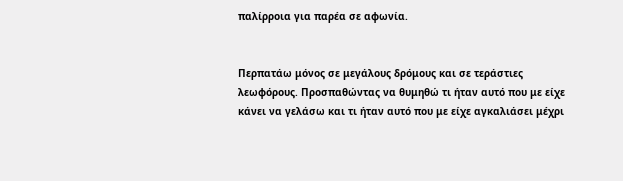παλίρροια για παρέα σε αφωνία.


Περπατάω μόνος σε μεγάλους δρόμους και σε τεράστιες λεωφόρους. Προσπαθώντας να θυμηθώ τι ήταν αυτό που με είχε κάνει να γελάσω και τι ήταν αυτό που με είχε αγκαλιάσει μέχρι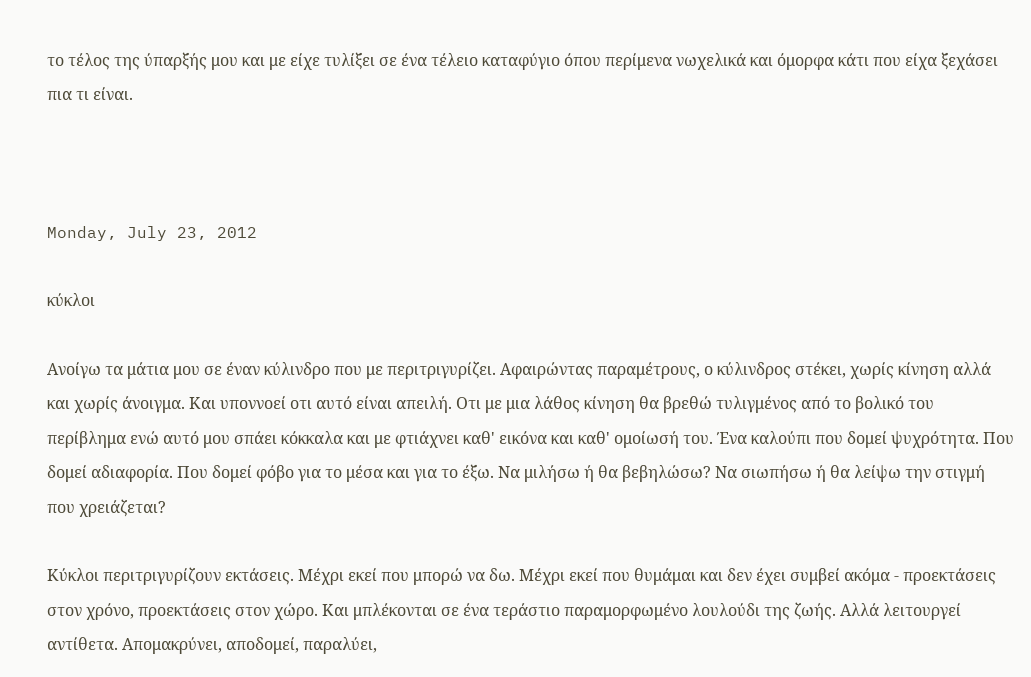το τέλος της ύπαρξής μου και με είχε τυλίξει σε ένα τέλειο καταφύγιο όπου περίμενα νωχελικά και όμορφα κάτι που είχα ξεχάσει πια τι είναι.



Monday, July 23, 2012

κύκλοι

Ανοίγω τα μάτια μου σε έναν κύλινδρο που με περιτριγυρίζει. Αφαιρώντας παραμέτρους, ο κύλινδρος στέκει, χωρίς κίνηση αλλά και χωρίς άνοιγμα. Και υποννοεί οτι αυτό είναι απειλή. Οτι με μια λάθος κίνηση θα βρεθώ τυλιγμένος από το βολικό του περίβλημα ενώ αυτό μου σπάει κόκκαλα και με φτιάχνει καθ' εικόνα και καθ' ομοίωσή του. Ένα καλούπι που δομεί ψυχρότητα. Που δομεί αδιαφορία. Που δομεί φόβο για το μέσα και για το έξω. Να μιλήσω ή θα βεβηλώσω? Να σιωπήσω ή θα λείψω την στιγμή που χρειάζεται?

Κύκλοι περιτριγυρίζουν εκτάσεις. Μέχρι εκεί που μπορώ να δω. Μέχρι εκεί που θυμάμαι και δεν έχει συμβεί ακόμα - προεκτάσεις στον χρόνο, προεκτάσεις στον χώρο. Και μπλέκονται σε ένα τεράστιο παραμορφωμένο λουλούδι της ζωής. Αλλά λειτουργεί αντίθετα. Απομακρύνει, αποδομεί, παραλύει,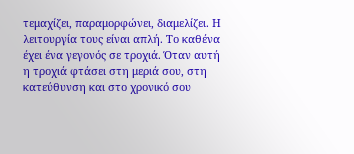τεμαχίζει, παραμορφώνει, διαμελίζει. Η λειτουργία τους είναι απλή. Το καθένα έχει ένα γεγονός σε τροχιά. Όταν αυτή η τροχιά φτάσει στη μεριά σου, στη κατεύθυνση και στο χρονικό σου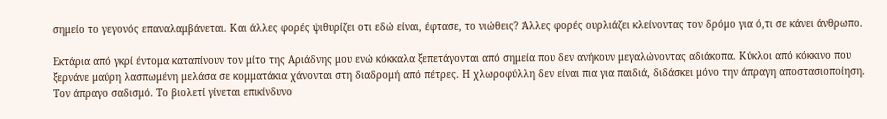σημείο το γεγονός επαναλαμβάνεται. Και άλλες φορές ψιθυρίζει οτι εδώ είναι, έφτασε, το νιώθεις? Άλλες φορές ουρλιάζει κλείνοντας τον δρόμο για ό,τι σε κάνει άνθρωπο.

Εκτάρια από γκρί έντομα καταπίνουν τον μίτο της Αριάδνης μου ενώ κόκκαλα ξεπετάγονται από σημεία που δεν ανήκουν μεγαλώνοντας αδιάκοπα. Κύκλοι από κόκκινο που ξερνάνε μαύρη λασπωμένη μελάσα σε κομματάκια χάνονται στη διαδρομή από πέτρες. Η χλωροφύλλη δεν είναι πια για παιδιά, διδάσκει μόνο την άπραγη αποστασιοποίηση. Τον άπραγο σαδισμό. Το βιολετί γίνεται επικίνδυνο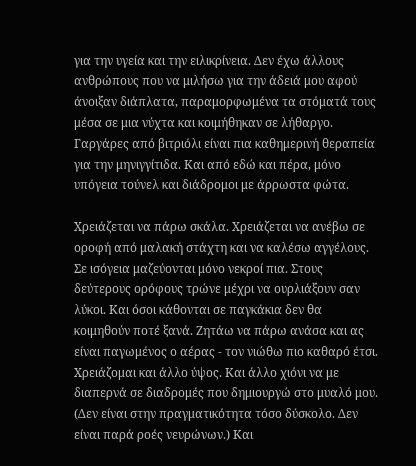για την υγεία και την ειλικρίνεια. Δεν έχω άλλους ανθρώπους που να μιλήσω για την άδειά μου αφού άνοιξαν διάπλατα, παραμορφωμένα τα στόματά τους μέσα σε μια νύχτα και κοιμήθηκαν σε λήθαργο. Γαργάρες από βιτριόλι είναι πια καθημερινή θεραπεία για την μηνιγγίτιδα. Και από εδώ και πέρα, μόνο υπόγεια τούνελ και διάδρομοι με άρρωστα φώτα.

Χρειάζεται να πάρω σκάλα. Χρειάζεται να ανέβω σε οροφή από μαλακή στάχτη και να καλέσω αγγέλους. Σε ισόγεια μαζεύονται μόνο νεκροί πια. Στους δεύτερους ορόφους τρώνε μέχρι να ουρλιάξουν σαν λύκοι. Και όσοι κάθονται σε παγκάκια δεν θα κοιμηθούν ποτέ ξανά. Ζητάω να πάρω ανάσα και ας είναι παγωμένος ο αέρας - τον νιώθω πιο καθαρό έτσι. Χρειάζομαι και άλλο ύψος. Και άλλο χιόνι να με διαπερνά σε διαδρομές που δημιουργώ στο μυαλό μου. (Δεν είναι στην πραγματικότητα τόσο δύσκολο. Δεν είναι παρά ροές νευρώνων.) Και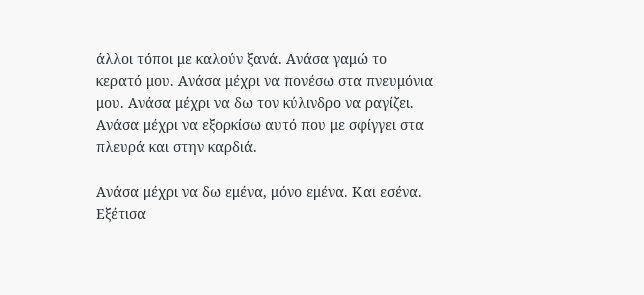άλλοι τόποι με καλούν ξανά. Ανάσα γαμώ το κερατό μου. Ανάσα μέχρι να πονέσω στα πνευμόνια μου. Ανάσα μέχρι να δω τον κύλινδρο να ραγίζει. Ανάσα μέχρι να εξορκίσω αυτό που με σφίγγει στα πλευρά και στην καρδιά.

Ανάσα μέχρι να δω εμένα, μόνο εμένα. Και εσένα. Εξέτισα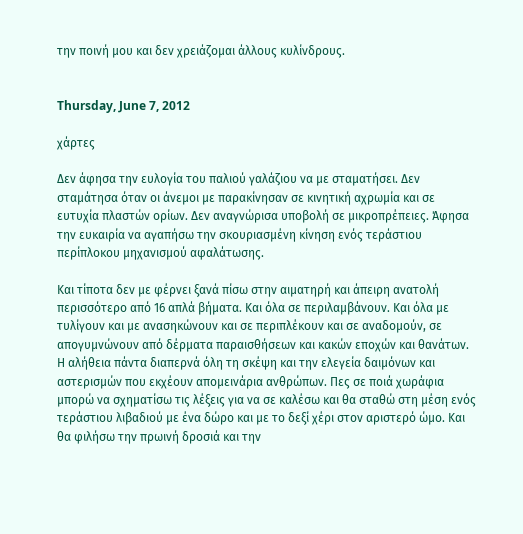την ποινή μου και δεν χρειάζομαι άλλους κυλίνδρους.


Thursday, June 7, 2012

χάρτες

Δεν άφησα την ευλογία του παλιού γαλάζιου να με σταματήσει. Δεν σταμάτησα όταν οι άνεμοι με παρακίνησαν σε κινητική αχρωμία και σε ευτυχία πλαστών ορίων. Δεν αναγνώρισα υποβολή σε μικροπρέπειες. Άφησα την ευκαιρία να αγαπήσω την σκουριασμένη κίνηση ενός τεράστιου περίπλοκου μηχανισμού αφαλάτωσης.

Και τίποτα δεν με φέρνει ξανά πίσω στην αιματηρή και άπειρη ανατολή περισσότερο από 16 απλά βήματα. Και όλα σε περιλαμβάνουν. Και όλα με τυλίγουν και με ανασηκώνουν και σε περιπλέκουν και σε αναδομούν, σε απογυμνώνουν από δέρματα παραισθήσεων και κακών εποχών και θανάτων. Η αλήθεια πάντα διαπερνά όλη τη σκέψη και την ελεγεία δαιμόνων και αστερισμών που εκχέουν απομεινάρια ανθρώπων. Πες σε ποιά χωράφια μπορώ να σχηματίσω τις λέξεις για να σε καλέσω και θα σταθώ στη μέση ενός τεράστιου λιβαδιού με ένα δώρο και με το δεξί χέρι στον αριστερό ώμο. Και θα φιλήσω την πρωινή δροσιά και την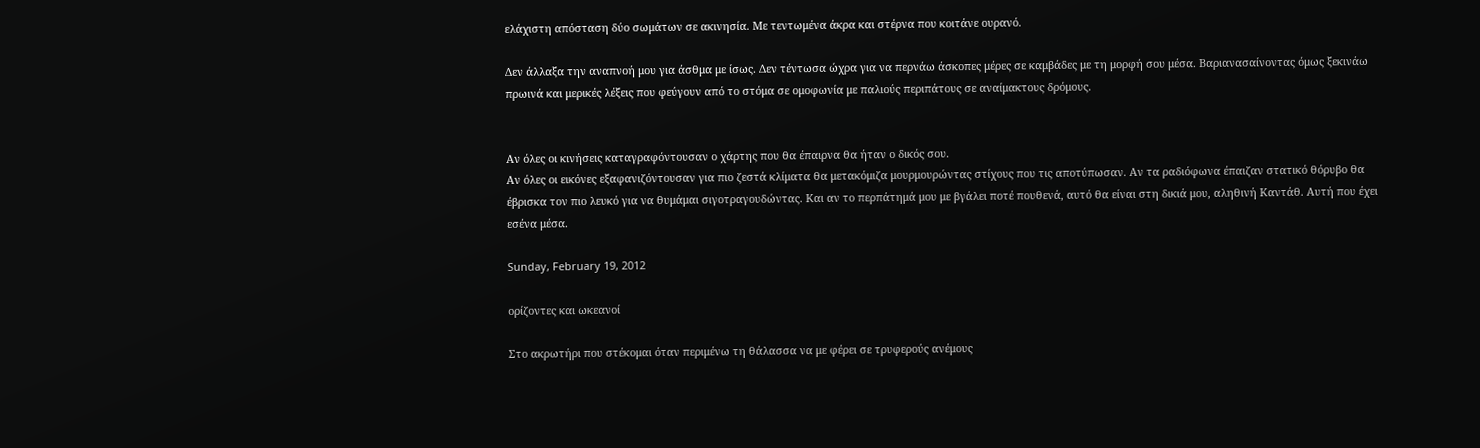ελάχιστη απόσταση δύο σωμάτων σε ακινησία. Με τεντωμένα άκρα και στέρνα που κοιτάνε ουρανό.

Δεν άλλαξα την αναπνοή μου για άσθμα με ίσως. Δεν τέντωσα ώχρα για να περνάω άσκοπες μέρες σε καμβάδες με τη μορφή σου μέσα. Βαριανασαίνοντας όμως ξεκινάω πρωινά και μερικές λέξεις που φεύγουν από το στόμα σε ομοφωνία με παλιούς περιπάτους σε αναίμακτους δρόμους.


Αν όλες οι κινήσεις καταγραφόντουσαν ο χάρτης που θα έπαιρνα θα ήταν ο δικός σου.
Αν όλες οι εικόνες εξαφανιζόντουσαν για πιο ζεστά κλίματα θα μετακόμιζα μουρμουρώντας στίχους που τις αποτύπωσαν. Αν τα ραδιόφωνα έπαιζαν στατικό θόρυβο θα έβρισκα τον πιο λευκό για να θυμάμαι σιγοτραγουδώντας. Και αν το περπάτημά μου με βγάλει ποτέ πουθενά, αυτό θα είναι στη δικιά μου, αληθινή Καντάθ. Αυτή που έχει εσένα μέσα.

Sunday, February 19, 2012

ορίζοντες και ωκεανοί

Στο ακρωτήρι που στέκομαι όταν περιμένω τη θάλασσα να με φέρει σε τρυφερούς ανέμους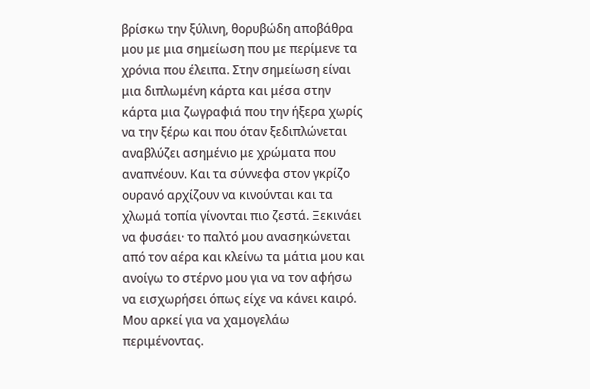βρίσκω την ξύλινη, θορυβώδη αποβάθρα μου με μια σημείωση που με περίμενε τα χρόνια που έλειπα. Στην σημείωση είναι μια διπλωμένη κάρτα και μέσα στην κάρτα μια ζωγραφιά που την ήξερα χωρίς να την ξέρω και που όταν ξεδιπλώνεται αναβλύζει ασημένιο με χρώματα που αναπνέουν. Και τα σύννεφα στον γκρίζο ουρανό αρχίζουν να κινούνται και τα χλωμά τοπία γίνονται πιο ζεστά. Ξεκινάει να φυσάει· το παλτό μου ανασηκώνεται από τον αέρα και κλείνω τα μάτια μου και ανοίγω το στέρνο μου για να τον αφήσω να εισχωρήσει όπως είχε να κάνει καιρό. Μου αρκεί για να χαμογελάω περιμένοντας.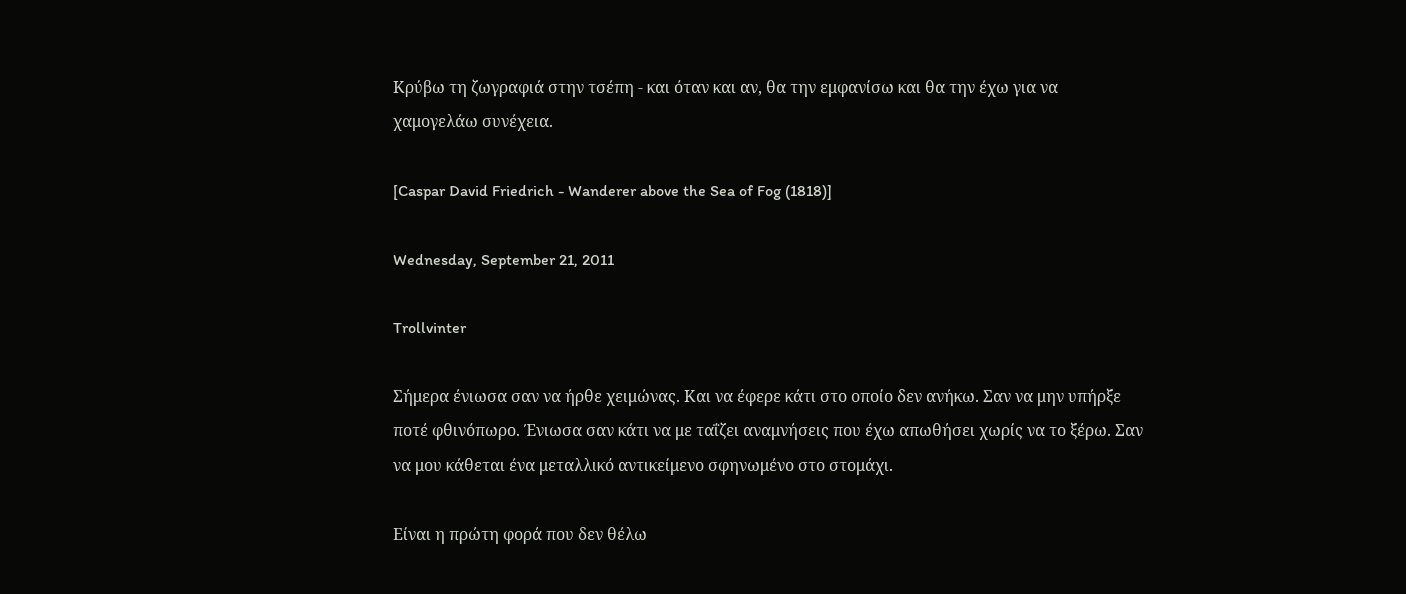Κρύβω τη ζωγραφιά στην τσέπη - και όταν και αν, θα την εμφανίσω και θα την έχω για να χαμογελάω συνέχεια.

[Caspar David Friedrich - Wanderer above the Sea of Fog (1818)]

Wednesday, September 21, 2011

Trollvinter

Σήμερα ένιωσα σαν να ήρθε χειμώνας. Και να έφερε κάτι στο οποίο δεν ανήκω. Σαν να μην υπήρξε ποτέ φθινόπωρο. Ένιωσα σαν κάτι να με ταΐζει αναμνήσεις που έχω απωθήσει χωρίς να το ξέρω. Σαν να μου κάθεται ένα μεταλλικό αντικείμενο σφηνωμένο στο στομάχι.

Είναι η πρώτη φορά που δεν θέλω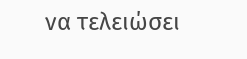να τελειώσει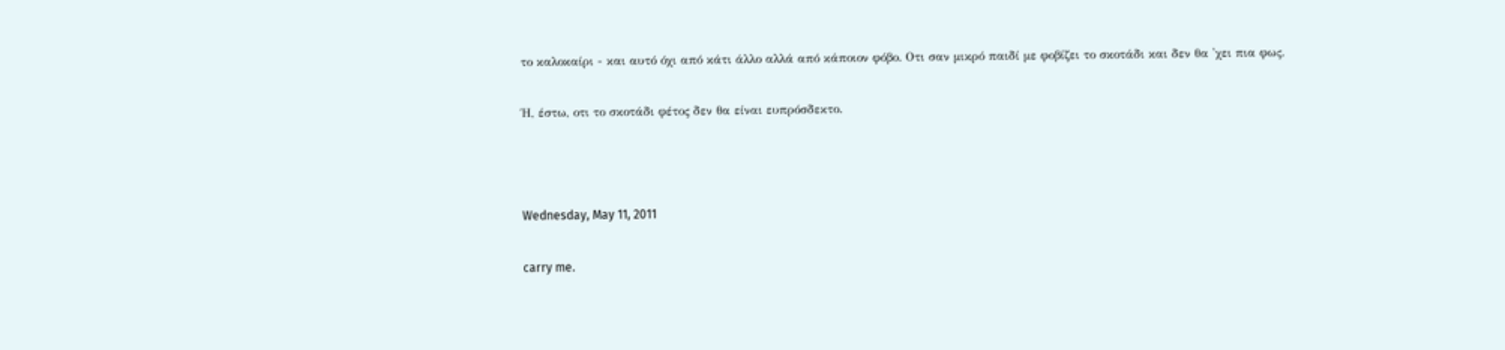το καλοκαίρι - και αυτό όχι από κάτι άλλο αλλά από κάποιον φόβο. Οτι σαν μικρό παιδί με φοβίζει το σκοτάδι και δεν θα 'χει πια φως.

Ή, έστω, οτι το σκοτάδι φέτος δεν θα είναι ευπρόσδεκτο.



Wednesday, May 11, 2011

carry me.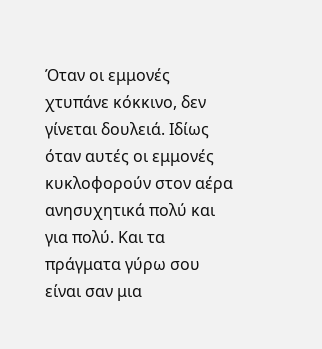Όταν οι εμμονές χτυπάνε κόκκινο, δεν γίνεται δουλειά. Ιδίως όταν αυτές οι εμμονές κυκλοφορούν στον αέρα ανησυχητικά πολύ και για πολύ. Και τα πράγματα γύρω σου είναι σαν μια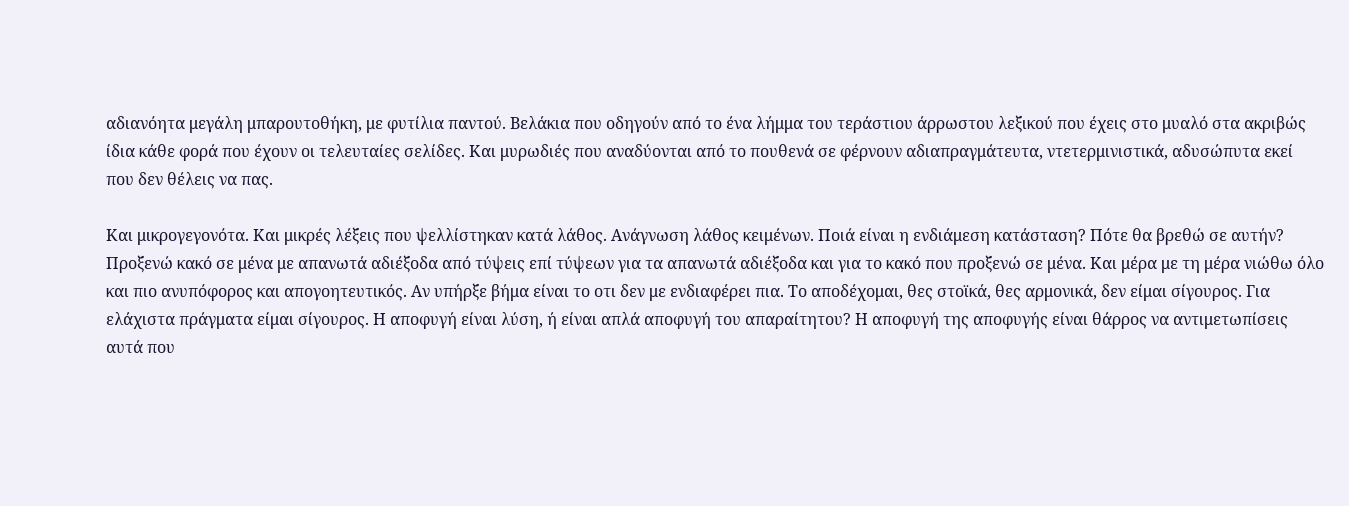αδιανόητα μεγάλη μπαρουτοθήκη, με φυτίλια παντού. Βελάκια που οδηγούν από το ένα λήμμα του τεράστιου άρρωστου λεξικού που έχεις στο μυαλό στα ακριβώς ίδια κάθε φορά που έχουν οι τελευταίες σελίδες. Και μυρωδιές που αναδύονται από το πουθενά σε φέρνουν αδιαπραγμάτευτα, ντετερμινιστικά, αδυσώπυτα εκεί που δεν θέλεις να πας.

Και μικρογεγονότα. Και μικρές λέξεις που ψελλίστηκαν κατά λάθος. Ανάγνωση λάθος κειμένων. Ποιά είναι η ενδιάμεση κατάσταση? Πότε θα βρεθώ σε αυτήν?
Προξενώ κακό σε μένα με απανωτά αδιέξοδα από τύψεις επί τύψεων για τα απανωτά αδιέξοδα και για το κακό που προξενώ σε μένα. Και μέρα με τη μέρα νιώθω όλο και πιο ανυπόφορος και απογοητευτικός. Αν υπήρξε βήμα είναι το οτι δεν με ενδιαφέρει πια. Το αποδέχομαι, θες στοϊκά, θες αρμονικά, δεν είμαι σίγουρος. Για ελάχιστα πράγματα είμαι σίγουρος. Η αποφυγή είναι λύση, ή είναι απλά αποφυγή του απαραίτητου? Η αποφυγή της αποφυγής είναι θάρρος να αντιμετωπίσεις αυτά που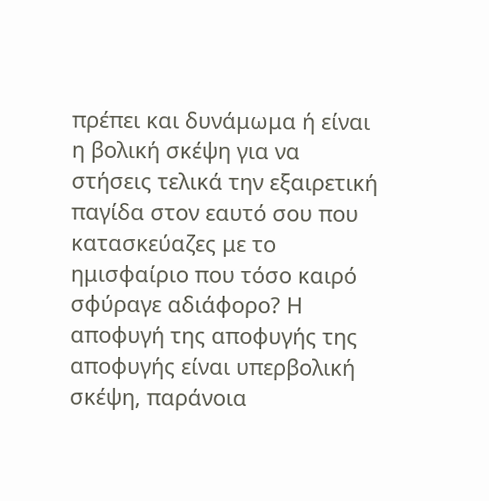πρέπει και δυνάμωμα ή είναι η βολική σκέψη για να στήσεις τελικά την εξαιρετική παγίδα στον εαυτό σου που κατασκεύαζες με το ημισφαίριο που τόσο καιρό σφύραγε αδιάφορο? Η αποφυγή της αποφυγής της αποφυγής είναι υπερβολική σκέψη, παράνοια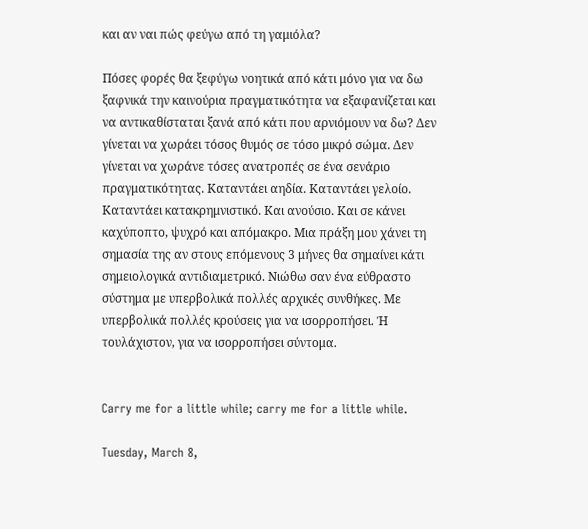και αν ναι πώς φεύγω από τη γαμιόλα?

Πόσες φορές θα ξεφύγω νοητικά από κάτι μόνο για να δω ξαφνικά την καινούρια πραγματικότητα να εξαφανίζεται και να αντικαθίσταται ξανά από κάτι που αρνιόμουν να δω? Δεν γίνεται να χωράει τόσος θυμός σε τόσο μικρό σώμα. Δεν γίνεται να χωράνε τόσες ανατροπές σε ένα σενάριο πραγματικότητας. Καταντάει αηδία. Καταντάει γελοίο. Καταντάει κατακρημνιστικό. Και ανούσιο. Και σε κάνει καχύποπτο, ψυχρό και απόμακρο. Μια πράξη μου χάνει τη σημασία της αν στους επόμενους 3 μήνες θα σημαίνει κάτι σημειολογικά αντιδιαμετρικό. Νιώθω σαν ένα εύθραστο σύστημα με υπερβολικά πολλές αρχικές συνθήκες. Με υπερβολικά πολλές κρούσεις για να ισορροπήσει. Ή τουλάχιστον, για να ισορροπήσει σύντομα.


Carry me for a little while; carry me for a little while.

Tuesday, March 8,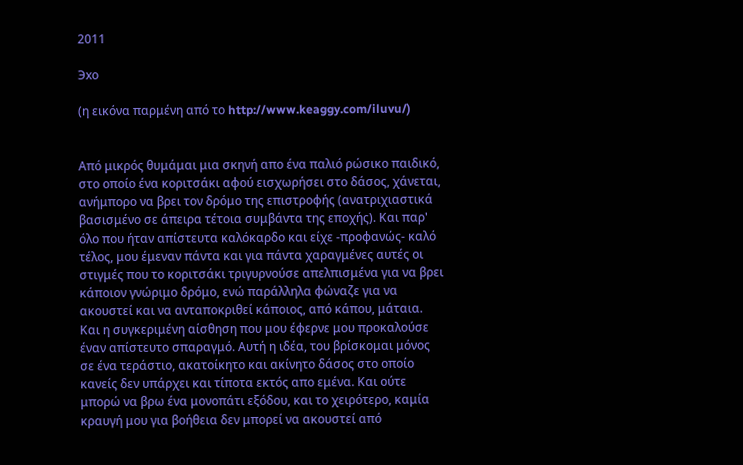2011

Эхо

(η εικόνα παρμένη από το http://www.keaggy.com/iluvu/)


Από μικρός θυμάμαι μια σκηνή απο ένα παλιό ρώσικο παιδικό, στο οποίο ένα κοριτσάκι αφού εισχωρήσει στο δάσος, χάνεται, ανήμπορο να βρει τον δρόμο της επιστροφής (ανατριχιαστικά βασισμένο σε άπειρα τέτοια συμβάντα της εποχής). Και παρ' όλο που ήταν απίστευτα καλόκαρδο και είχε -προφανώς- καλό τέλος, μου έμεναν πάντα και για πάντα χαραγμένες αυτές οι στιγμές που το κοριτσάκι τριγυρνούσε απελπισμένα για να βρει κάποιον γνώριμο δρόμο, ενώ παράλληλα φώναζε για να ακουστεί και να ανταποκριθεί κάποιος, από κάπου, μάταια. Και η συγκεριμένη αίσθηση που μου έφερνε μου προκαλούσε έναν απίστευτο σπαραγμό. Αυτή η ιδέα, του βρίσκομαι μόνος σε ένα τεράστιο, ακατοίκητο και ακίνητο δάσος στο οποίο κανείς δεν υπάρχει και τίποτα εκτός απο εμένα. Και ούτε μπορώ να βρω ένα μονοπάτι εξόδου, και το χειρότερο, καμία κραυγή μου για βοήθεια δεν μπορεί να ακουστεί από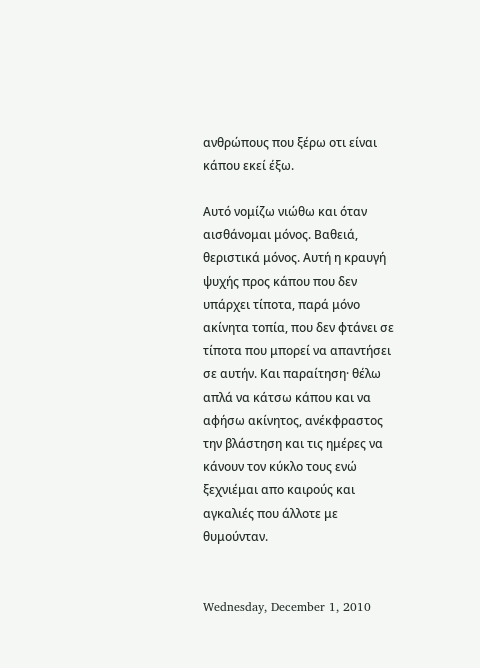ανθρώπους που ξέρω οτι είναι κάπου εκεί έξω.

Αυτό νομίζω νιώθω και όταν αισθάνομαι μόνος. Βαθειά, θεριστικά μόνος. Αυτή η κραυγή ψυχής προς κάπου που δεν υπάρχει τίποτα, παρά μόνο ακίνητα τοπία, που δεν φτάνει σε τίποτα που μπορεί να απαντήσει σε αυτήν. Και παραίτηση· θέλω απλά να κάτσω κάπου και να αφήσω ακίνητος, ανέκφραστος την βλάστηση και τις ημέρες να κάνουν τον κύκλο τους ενώ ξεχνιέμαι απο καιρούς και αγκαλιές που άλλοτε με θυμούνταν.


Wednesday, December 1, 2010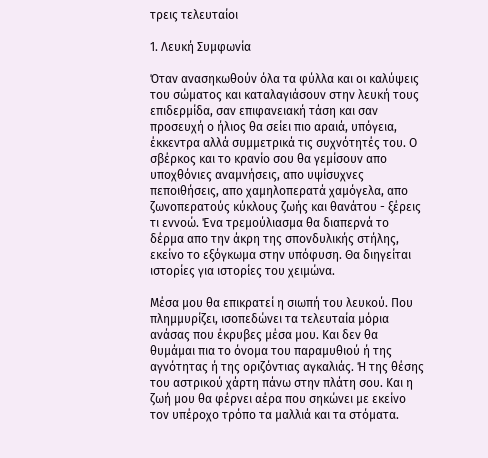τρεις τελευταίοι

1. Λευκή Συμφωνία

Όταν ανασηκωθούν όλα τα φύλλα και οι καλύψεις του σώματος και καταλαγιάσουν στην λευκή τους επιδερμίδα, σαν επιφανειακή τάση και σαν προσευχή ο ήλιος θα σείει πιο αραιά, υπόγεια, έκκεντρα αλλά συμμετρικά τις συχνότητές του. Ο σβέρκος και το κρανίο σου θα γεμίσουν απο υποχθόνιες αναμνήσεις, απο υψίσυχνες πεποιθήσεις, απο χαμηλοπερατά χαμόγελα, απο ζωνοπερατούς κύκλους ζωής και θανάτου - ξέρεις τι εννοώ. Ένα τρεμούλιασμα θα διαπερνά το δέρμα απο την άκρη της σπονδυλικής στήλης, εκείνο το εξόγκωμα στην υπόφυση. Θα διηγείται ιστορίες για ιστορίες του χειμώνα.

Μέσα μου θα επικρατεί η σιωπή του λευκού. Που πλημμυρίζει, ισοπεδώνει τα τελευταία μόρια ανάσας που έκρυβες μέσα μου. Και δεν θα θυμάμαι πια το όνομα του παραμυθιού ή της αγνότητας ή της οριζόντιας αγκαλιάς. Ή της θέσης του αστρικού χάρτη πάνω στην πλάτη σου. Και η ζωή μου θα φέρνει αέρα που σηκώνει με εκείνο τον υπέροχο τρόπο τα μαλλιά και τα στόματα.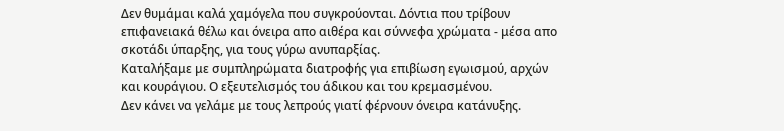Δεν θυμάμαι καλά χαμόγελα που συγκρούονται. Δόντια που τρίβουν επιφανειακά θέλω και όνειρα απο αιθέρα και σύννεφα χρώματα - μέσα απο σκοτάδι ύπαρξης, για τους γύρω ανυπαρξίας.
Καταλήξαμε με συμπληρώματα διατροφής για επιβίωση εγωισμού, αρχών και κουράγιου. Ο εξευτελισμός του άδικου και του κρεμασμένου.
Δεν κάνει να γελάμε με τους λεπρούς γιατί φέρνουν όνειρα κατάνυξης.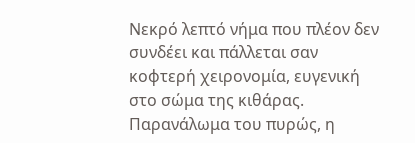Νεκρό λεπτό νήμα που πλέον δεν συνδέει και πάλλεται σαν κοφτερή χειρονομία, ευγενική στο σώμα της κιθάρας. Παρανάλωμα του πυρώς, η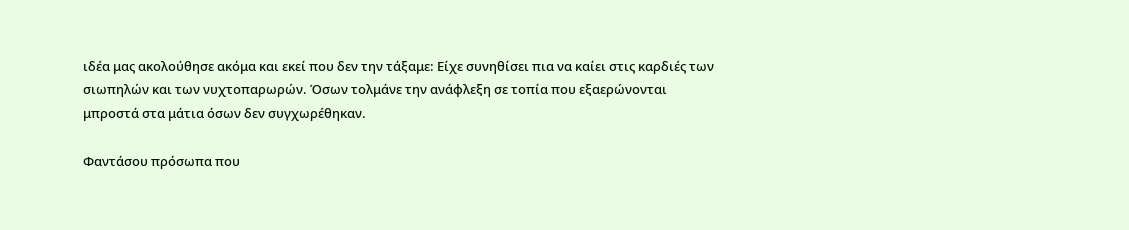ιδέα μας ακολούθησε ακόμα και εκεί που δεν την τάξαμε: Είχε συνηθίσει πια να καίει στις καρδιές των σιωπηλών και των νυχτοπαρωρών. Όσων τολμάνε την ανάφλεξη σε τοπία που εξαερώνονται μπροστά στα μάτια όσων δεν συγχωρέθηκαν.

Φαντάσου πρόσωπα που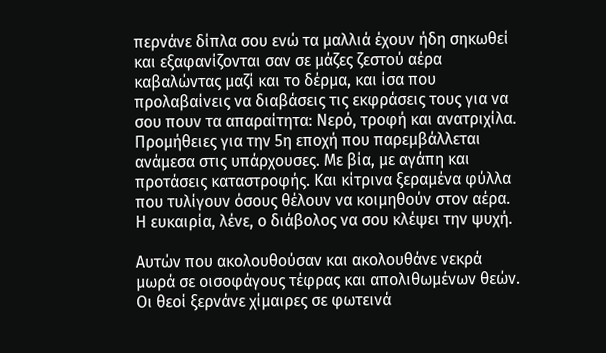περνάνε δίπλα σου ενώ τα μαλλιά έχουν ήδη σηκωθεί και εξαφανίζονται σαν σε μάζες ζεστού αέρα καβαλώντας μαζί και το δέρμα, και ίσα που προλαβαίνεις να διαβάσεις τις εκφράσεις τους για να σου πουν τα απαραίτητα: Νερό, τροφή και ανατριχίλα. Προμήθειες για την 5η εποχή που παρεμβάλλεται ανάμεσα στις υπάρχουσες. Με βία, με αγάπη και προτάσεις καταστροφής. Και κίτρινα ξεραμένα φύλλα που τυλίγουν όσους θέλουν να κοιμηθούν στον αέρα. Η ευκαιρία, λένε, ο διάβολος να σου κλέψει την ψυχή.

Αυτών που ακολουθούσαν και ακολουθάνε νεκρά μωρά σε οισοφάγους τέφρας και απολιθωμένων θεών. Οι θεοί ξερνάνε χίμαιρες σε φωτεινά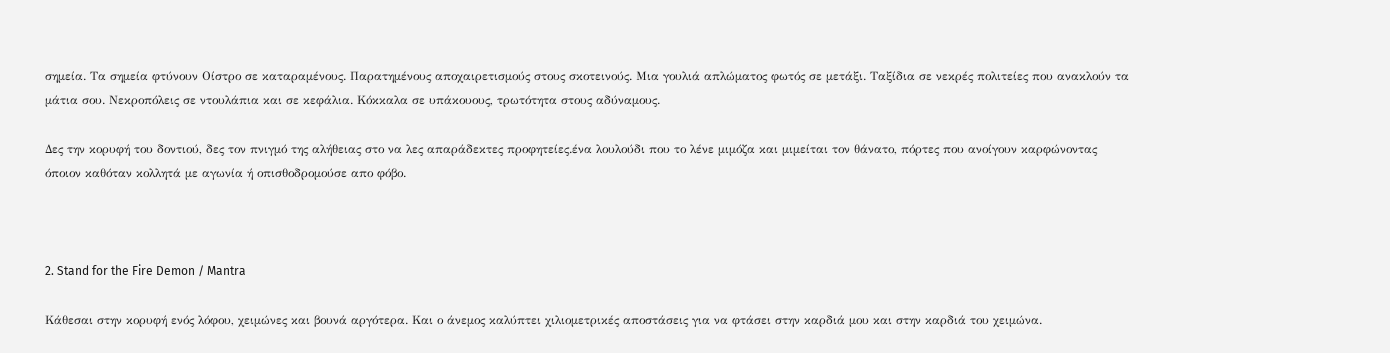σημεία. Τα σημεία φτύνουν Οίστρο σε καταραμένους. Παρατημένους αποχαιρετισμούς στους σκοτεινούς. Μια γουλιά απλώματος φωτός σε μετάξι. Ταξίδια σε νεκρές πολιτείες που ανακλούν τα μάτια σου. Νεκροπόλεις σε ντουλάπια και σε κεφάλια. Κόκκαλα σε υπάκουους, τρωτότητα στους αδύναμους.

Δες την κορυφή του δοντιού, δες τον πνιγμό της αλήθειας στο να λες απαράδεκτες προφητείες.ένα λουλούδι που το λένε μιμόζα και μιμείται τον θάνατο, πόρτες που ανοίγουν καρφώνοντας όποιον καθόταν κολλητά με αγωνία ή οπισθοδρομούσε απο φόβο.



2. Stand for the Fire Demon / Mantra

Κάθεσαι στην κορυφή ενός λόφου, χειμώνες και βουνά αργότερα. Και ο άνεμος καλύπτει χιλιομετρικές αποστάσεις για να φτάσει στην καρδιά μου και στην καρδιά του χειμώνα.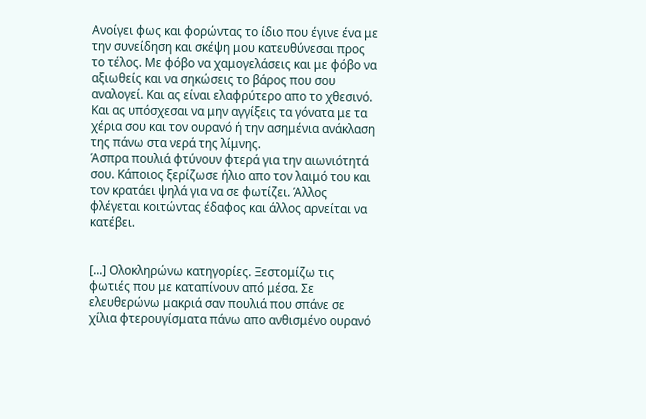Ανοίγει φως και φορώντας το ίδιο που έγινε ένα με την συνείδηση και σκέψη μου κατευθύνεσαι προς το τέλος. Με φόβο να χαμογελάσεις και με φόβο να αξιωθείς και να σηκώσεις το βάρος που σου αναλογεί. Και ας είναι ελαφρύτερο απο το χθεσινό. Και ας υπόσχεσαι να μην αγγίξεις τα γόνατα με τα χέρια σου και τον ουρανό ή την ασημένια ανάκλαση της πάνω στα νερά της λίμνης.
Άσπρα πουλιά φτύνουν φτερά για την αιωνιότητά σου. Κάποιος ξερίζωσε ήλιο απο τον λαιμό του και τον κρατάει ψηλά για να σε φωτίζει. Άλλος φλέγεται κοιτώντας έδαφος και άλλος αρνείται να κατέβει.


[...] Ολοκληρώνω κατηγορίες. Ξεστομίζω τις φωτιές που με καταπίνουν από μέσα. Σε ελευθερώνω μακριά σαν πουλιά που σπάνε σε χίλια φτερουγίσματα πάνω απο ανθισμένο ουρανό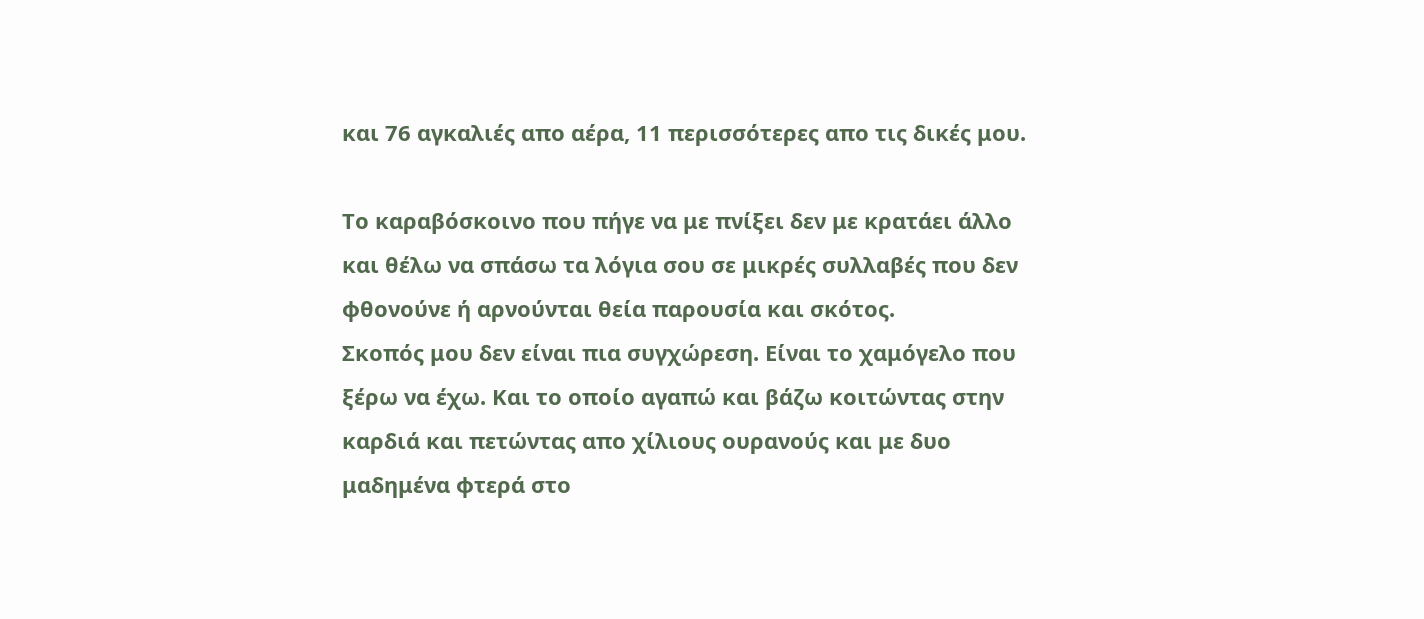και 76 αγκαλιές απο αέρα, 11 περισσότερες απο τις δικές μου.

Το καραβόσκοινο που πήγε να με πνίξει δεν με κρατάει άλλο και θέλω να σπάσω τα λόγια σου σε μικρές συλλαβές που δεν φθονούνε ή αρνούνται θεία παρουσία και σκότος.
Σκοπός μου δεν είναι πια συγχώρεση. Είναι το χαμόγελο που ξέρω να έχω. Και το οποίο αγαπώ και βάζω κοιτώντας στην καρδιά και πετώντας απο χίλιους ουρανούς και με δυο μαδημένα φτερά στο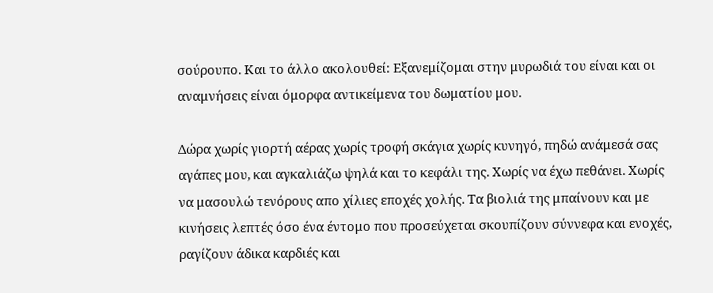σούρουπο. Και το άλλο ακολουθεί: Εξανεμίζομαι στην μυρωδιά του είναι και οι αναμνήσεις είναι όμορφα αντικείμενα του δωματίου μου.

Δώρα χωρίς γιορτή αέρας χωρίς τροφή σκάγια χωρίς κυνηγό, πηδώ ανάμεσά σας αγάπες μου, και αγκαλιάζω ψηλά και το κεφάλι της. Χωρίς να έχω πεθάνει. Χωρίς να μασουλώ τενόρους απο χίλιες εποχές χολής. Τα βιολιά της μπαίνουν και με κινήσεις λεπτές όσο ένα έντομο που προσεύχεται σκουπίζουν σύννεφα και ενοχές, ραγίζουν άδικα καρδιές και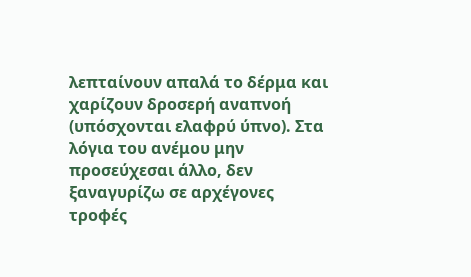λεπταίνουν απαλά το δέρμα και χαρίζουν δροσερή αναπνοή (υπόσχονται ελαφρύ ύπνο). Στα λόγια του ανέμου μην προσεύχεσαι άλλο, δεν ξαναγυρίζω σε αρχέγονες τροφές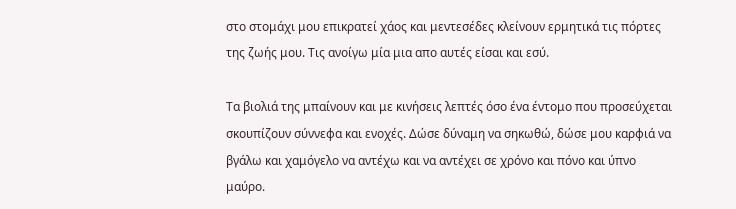στο στομάχι μου επικρατεί χάος και μεντεσέδες κλείνουν ερμητικά τις πόρτες της ζωής μου. Τις ανοίγω μία μια απο αυτές είσαι και εσύ.

Τα βιολιά της μπαίνουν και με κινήσεις λεπτές όσο ένα έντομο που προσεύχεται σκουπίζουν σύννεφα και ενοχές. Δώσε δύναμη να σηκωθώ, δώσε μου καρφιά να βγάλω και χαμόγελο να αντέχω και να αντέχει σε χρόνο και πόνο και ύπνο μαύρο.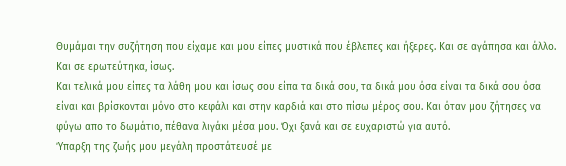Θυμάμαι την συζήτηση που είχαμε και μου είπες μυστικά που έβλεπες και ήξερες. Και σε αγάπησα και άλλο. Και σε ερωτεύτηκα, ίσως.
Και τελικά μου είπες τα λάθη μου και ίσως σου είπα τα δικά σου, τα δικά μου όσα είναι τα δικά σου όσα είναι και βρίσκονται μόνο στο κεφάλι και στην καρδιά και στο πίσω μέρος σου. Και όταν μου ζήτησες να φύγω απο το δωμάτιο, πέθανα λιγάκι μέσα μου. Όχι ξανά και σε ευχαριστώ για αυτό.
Ύπαρξη της ζωής μου μεγάλη προστάτευσέ με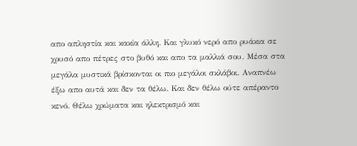απο απληστία και κακία άλλη. Και γλυκό νερό απο ρυάκια σε χρυσό απο πέτρες στο βυθό και απο τα μαλλιά σου. Μέσα στα μεγάλα μυστικά βρίσκονται οι πιο μεγάλοι σκλάβοι. Αναπνέω έξω απο αυτά και δεν τα θέλω. Και δεν θέλω ούτε απέραντο κενό. Θέλω χρώματα και ηλεκτρισμό και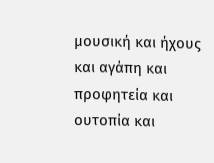μουσική και ήχους και αγάπη και προφητεία και ουτοπία και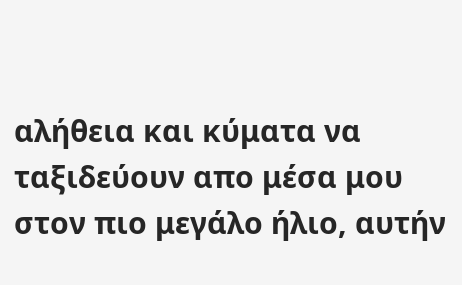αλήθεια και κύματα να ταξιδεύουν απο μέσα μου στον πιο μεγάλο ήλιο, αυτήν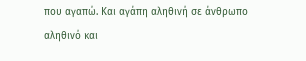που αγαπώ. Και αγάπη αληθινή σε άνθρωπο αληθινό και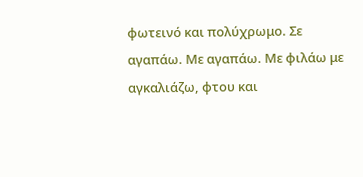φωτεινό και πολύχρωμο. Σε αγαπάω. Με αγαπάω. Με φιλάω με αγκαλιάζω, φτου και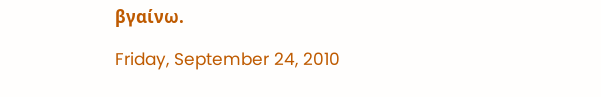βγαίνω.

Friday, September 24, 2010